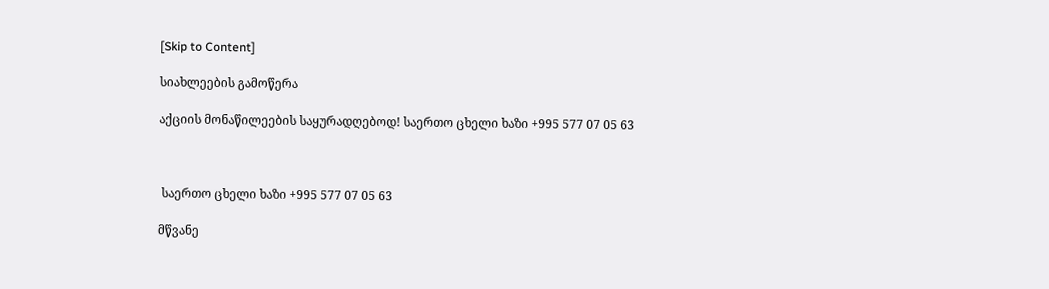[Skip to Content]

სიახლეების გამოწერა

აქციის მონაწილეების საყურადღებოდ! საერთო ცხელი ხაზი +995 577 07 05 63



 საერთო ცხელი ხაზი +995 577 07 05 63

მწვანე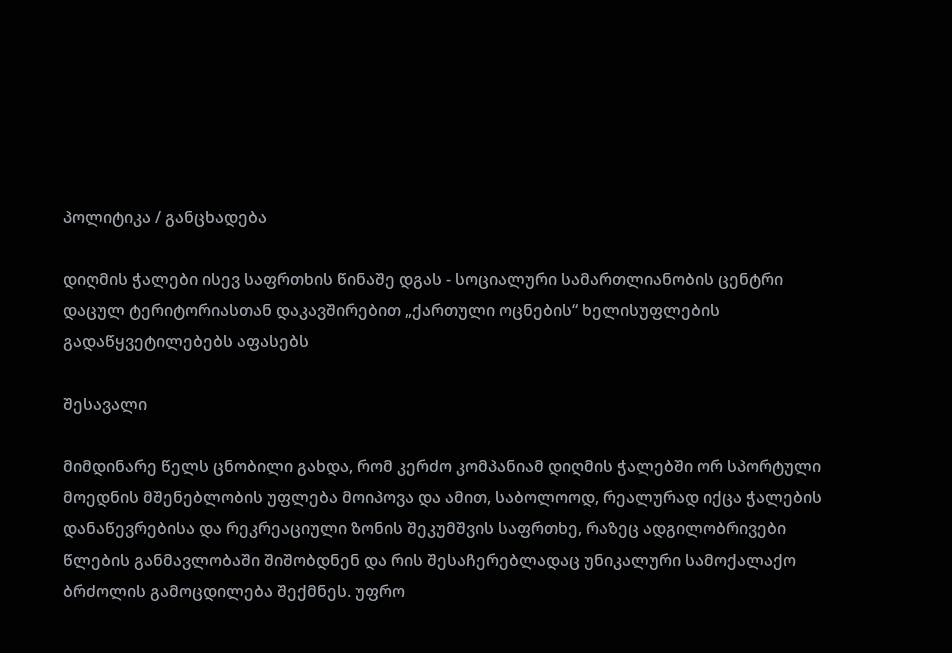პოლიტიკა / განცხადება

დიღმის ჭალები ისევ საფრთხის წინაშე დგას - სოციალური სამართლიანობის ცენტრი დაცულ ტერიტორიასთან დაკავშირებით „ქართული ოცნების“ ხელისუფლების გადაწყვეტილებებს აფასებს

შესავალი

მიმდინარე წელს ცნობილი გახდა, რომ კერძო კომპანიამ დიღმის ჭალებში ორ სპორტული მოედნის მშენებლობის უფლება მოიპოვა და ამით, საბოლოოდ, რეალურად იქცა ჭალების დანაწევრებისა და რეკრეაციული ზონის შეკუმშვის საფრთხე, რაზეც ადგილობრივები წლების განმავლობაში შიშობდნენ და რის შესაჩერებლადაც უნიკალური სამოქალაქო ბრძოლის გამოცდილება შექმნეს. უფრო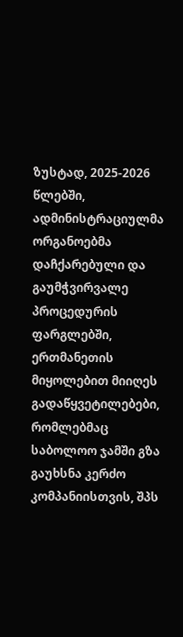ზუსტად, 2025-2026 წლებში, ადმინისტრაციულმა ორგანოებმა დაჩქარებული და გაუმჭვირვალე პროცედურის ფარგლებში, ერთმანეთის მიყოლებით მიიღეს გადაწყვეტილებები, რომლებმაც საბოლოო ჯამში გზა გაუხსნა კერძო კომპანიისთვის, შპს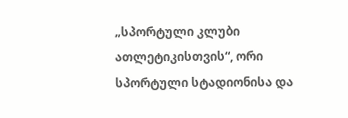„სპორტული კლუბი ათლეტიკისთვის“, ორი სპორტული სტადიონისა და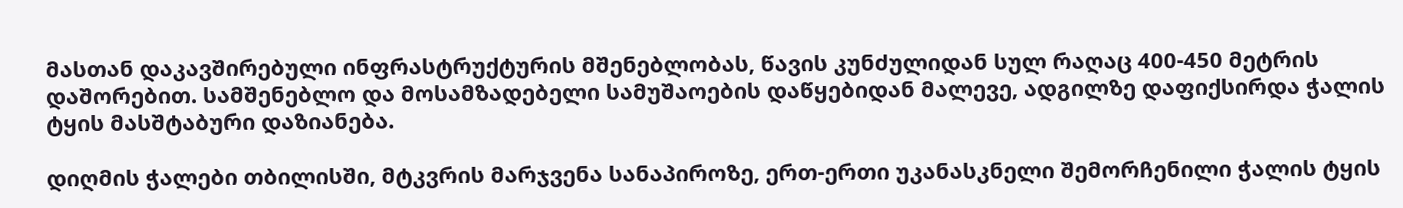მასთან დაკავშირებული ინფრასტრუქტურის მშენებლობას, წავის კუნძულიდან სულ რაღაც 400-450 მეტრის დაშორებით. სამშენებლო და მოსამზადებელი სამუშაოების დაწყებიდან მალევე, ადგილზე დაფიქსირდა ჭალის ტყის მასშტაბური დაზიანება.

დიღმის ჭალები თბილისში, მტკვრის მარჯვენა სანაპიროზე, ერთ-ერთი უკანასკნელი შემორჩენილი ჭალის ტყის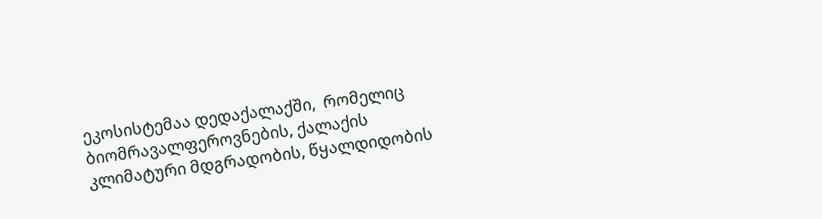ეკოსისტემაა დედაქალაქში,  რომელიც ბიომრავალფეროვნების, ქალაქის კლიმატური მდგრადობის, წყალდიდობის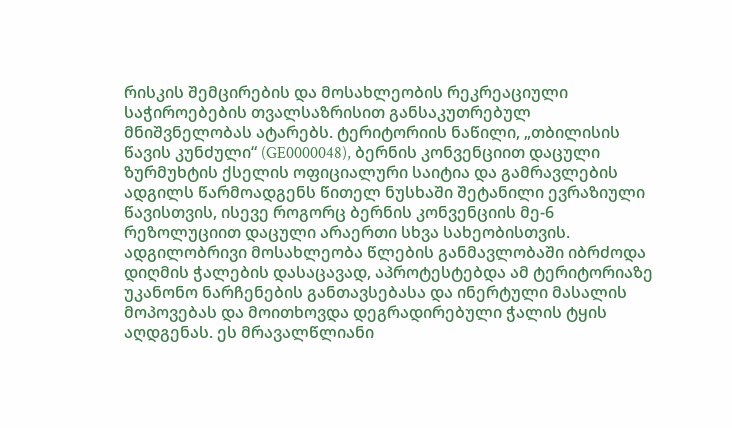რისკის შემცირების და მოსახლეობის რეკრეაციული საჭიროებების თვალსაზრისით განსაკუთრებულ მნიშვნელობას ატარებს. ტერიტორიის ნაწილი, „თბილისის წავის კუნძული“ (GE0000048), ბერნის კონვენციით დაცული ზურმუხტის ქსელის ოფიციალური საიტია და გამრავლების ადგილს წარმოადგენს წითელ ნუსხაში შეტანილი ევრაზიული წავისთვის, ისევე როგორც ბერნის კონვენციის მე-6 რეზოლუციით დაცული არაერთი სხვა სახეობისთვის. ადგილობრივი მოსახლეობა წლების განმავლობაში იბრძოდა დიღმის ჭალების დასაცავად, აპროტესტებდა ამ ტერიტორიაზე უკანონო ნარჩენების განთავსებასა და ინერტული მასალის მოპოვებას და მოითხოვდა დეგრადირებული ჭალის ტყის აღდგენას. ეს მრავალწლიანი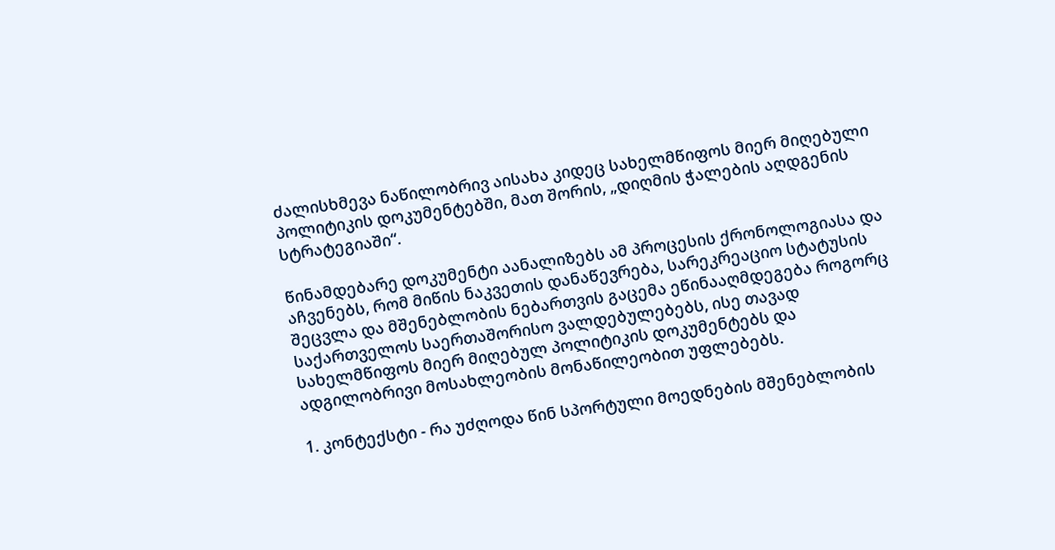ძალისხმევა ნაწილობრივ აისახა კიდეც სახელმწიფოს მიერ მიღებული პოლიტიკის დოკუმენტებში, მათ შორის, „დიღმის ჭალების აღდგენის სტრატეგიაში“.

წინამდებარე დოკუმენტი აანალიზებს ამ პროცესის ქრონოლოგიასა და აჩვენებს, რომ მიწის ნაკვეთის დანაწევრება, სარეკრეაციო სტატუსის შეცვლა და მშენებლობის ნებართვის გაცემა ეწინააღმდეგება როგორც საქართველოს საერთაშორისო ვალდებულებებს, ისე თავად სახელმწიფოს მიერ მიღებულ პოლიტიკის დოკუმენტებს და ადგილობრივი მოსახლეობის მონაწილეობით უფლებებს.

1. კონტექსტი - რა უძღოდა წინ სპორტული მოედნების მშენებლობის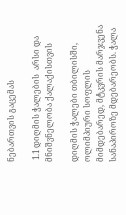ნებართვის გაცემას

 1.1 დიღმის ჭალების  არსი და მნიშვნელობა ქალაქისთვის

დიღმის ჭალები თბილისში, ოლიმპიური სოფლის მიმდებარედ, მტკვრის მარჯვენა სანაპიროზე მდებარეობს. ჭალა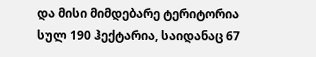და მისი მიმდებარე ტერიტორია სულ 190 ჰექტარია, საიდანაც 67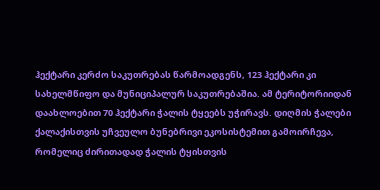ჰექტარი კერძო საკუთრებას წარმოადგენს, 123 ჰექტარი კი სახელმწიფო და მუნიციპალურ საკუთრებაშია. ამ ტერიტორიიდან დაახლოებით 70 ჰექტარი ჭალის ტყეებს უჭირავს. დიღმის ჭალები ქალაქისთვის უჩვეულო ბუნებრივი ეკოსისტემით გამოირჩევა, რომელიც ძირითადად ჭალის ტყისთვის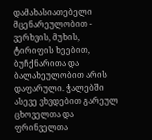დამახასიათებელი მცენარეულობით - ვერხვის, მუხის, ტირიფის ხეებით, ბუჩქნარითა და ბალახეულობით არის დაფარული. ჭალებში ასევე ვხვდებით გარეულ ცხოველთა და ფრინველთა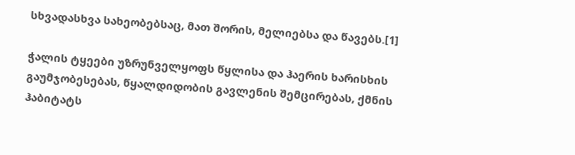სხვადასხვა სახეობებსაც, მათ შორის, მელიებსა და წავებს.[1]

ჭალის ტყეები უზრუნველყოფს წყლისა და ჰაერის ხარისხის გაუმჯობესებას, წყალდიდობის გავლენის შემცირებას, ქმნის ჰაბიტატს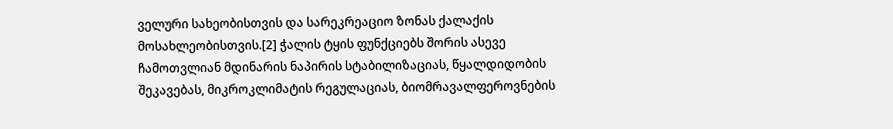ველური სახეობისთვის და სარეკრეაციო ზონას ქალაქის მოსახლეობისთვის.[2] ჭალის ტყის ფუნქციებს შორის ასევე ჩამოთვლიან მდინარის ნაპირის სტაბილიზაციას, წყალდიდობის შეკავებას, მიკროკლიმატის რეგულაციას, ბიომრავალფეროვნების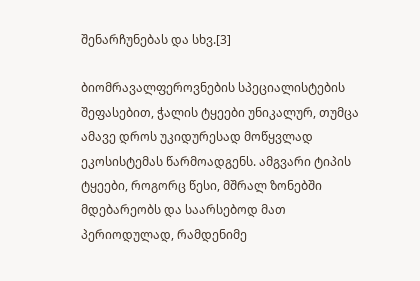შენარჩუნებას და სხვ.[3]

ბიომრავალფეროვნების სპეციალისტების შეფასებით, ჭალის ტყეები უნიკალურ, თუმცა ამავე დროს უკიდურესად მოწყვლად ეკოსისტემას წარმოადგენს. ამგვარი ტიპის ტყეები, როგორც წესი, მშრალ ზონებში მდებარეობს და საარსებოდ მათ პერიოდულად, რამდენიმე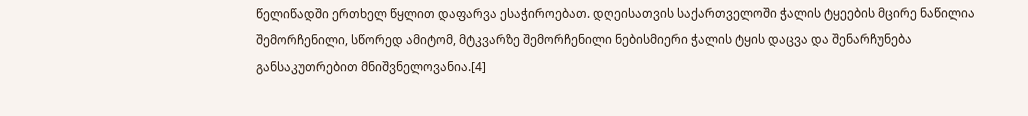წელიწადში ერთხელ წყლით დაფარვა ესაჭიროებათ. დღეისათვის საქართველოში ჭალის ტყეების მცირე ნაწილია შემორჩენილი, სწორედ ამიტომ, მტკვარზე შემორჩენილი ნებისმიერი ჭალის ტყის დაცვა და შენარჩუნება განსაკუთრებით მნიშვნელოვანია.[4]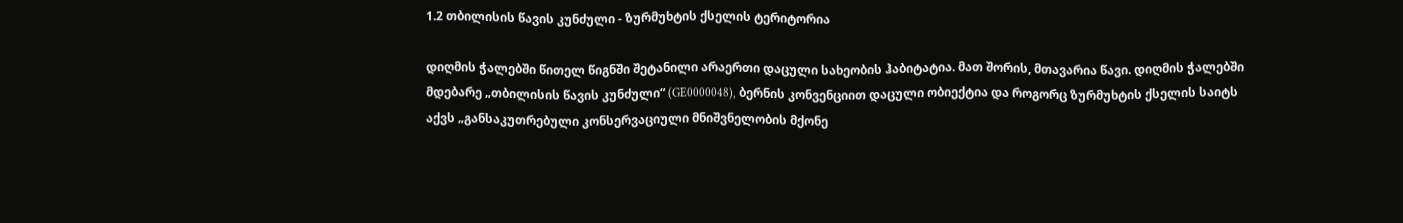1.2 თბილისის წავის კუნძული - ზურმუხტის ქსელის ტერიტორია

დიღმის ჭალებში წითელ წიგნში შეტანილი არაერთი დაცული სახეობის ჰაბიტატია. მათ შორის, მთავარია წავი. დიღმის ჭალებში მდებარე „თბილისის წავის კუნძული“ (GE0000048), ბერნის კონვენციით დაცული ობიექტია და როგორც ზურმუხტის ქსელის საიტს აქვს „განსაკუთრებული კონსერვაციული მნიშვნელობის მქონე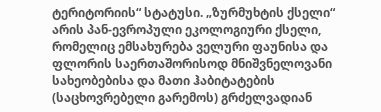ტერიტორიის“ სტატუსი. „ზურმუხტის ქსელი“ არის პან-ევროპული ეკოლოგიური ქსელი, რომელიც ემსახურება ველური ფაუნისა და ფლორის საერთაშორისოდ მნიშვნელოვანი სახეობებისა და მათი ჰაბიტატების (საცხოვრებელი გარემოს) გრძელვადიან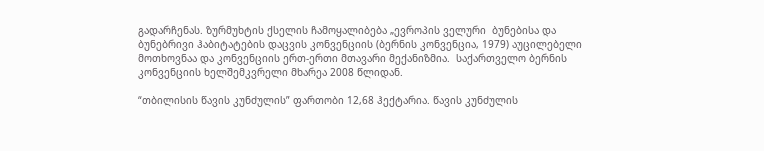გადარჩენას. ზურმუხტის ქსელის ჩამოყალიბება „ევროპის ველური  ბუნებისა და ბუნებრივი ჰაბიტატების დაცვის კონვენციის (ბერნის კონვენცია, 1979) აუცილებელი მოთხოვნაა და კონვენციის ერთ-ერთი მთავარი მექანიზმია.  საქართველო ბერნის კონვენციის ხელშემკვრელი მხარეა 2008 წლიდან.

“თბილისის წავის კუნძულის” ფართობი 12,68 ჰექტარია. წავის კუნძულის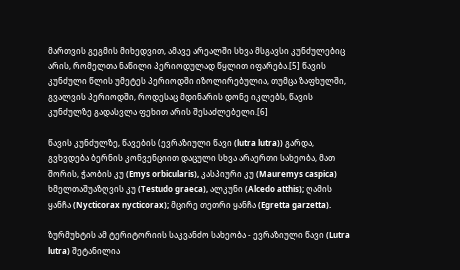მართვის გეგმის მიხედვით, ამავე არეალში სხვა მსგავსი კუნძულებიც არის, რომელთა ნაწილი პერიოდულად წყლით იფარება.[5] წავის კუნძული წლის უმეტეს პერიოდში იზოლირებულია, თუმცა ზაფხულში, გვალვის პერიოდში, როდესაც მდინარის დონე იკლებს, წავის კუნძულზე გადასვლა ფეხით არის შესაძლებელი.[6]

წავის კუნძულზე, წავების (ევრაზიული წავი (lutra lutra)) გარდა, გვხვდება ბერნის კონვენციით დაცული სხვა არაერთი სახეობა, მათ შორის, ჭაობის კუ (Emys orbicularis), კასპიური კუ (Mauremys caspica) ხმელთაშუაზღვის კუ (Testudo graeca), ალკუნი (Alcedo atthis); ღამის ყანჩა (Nycticorax nycticorax); მცირე თეთრი ყანჩა (Egretta garzetta).

ზურმუხტის ამ ტერიტორიის საკვანძო სახეობა - ევრაზიული წავი (Lutra lutra) შეტანილია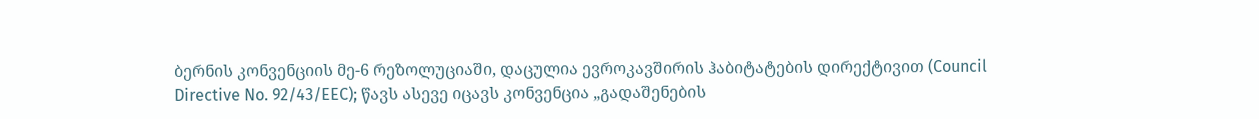ბერნის კონვენციის მე-6 რეზოლუციაში, დაცულია ევროკავშირის ჰაბიტატების დირექტივით (Council Directive No. 92/43/EEC); წავს ასევე იცავს კონვენცია „გადაშენების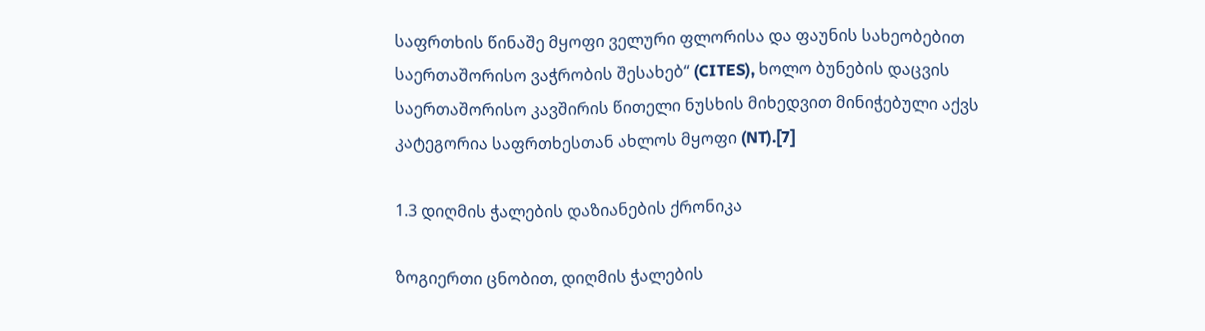საფრთხის წინაშე მყოფი ველური ფლორისა და ფაუნის სახეობებით საერთაშორისო ვაჭრობის შესახებ“ (CITES), ხოლო ბუნების დაცვის საერთაშორისო კავშირის წითელი ნუსხის მიხედვით მინიჭებული აქვს კატეგორია საფრთხესთან ახლოს მყოფი (NT).[7]

1.3 დიღმის ჭალების დაზიანების ქრონიკა

ზოგიერთი ცნობით, დიღმის ჭალების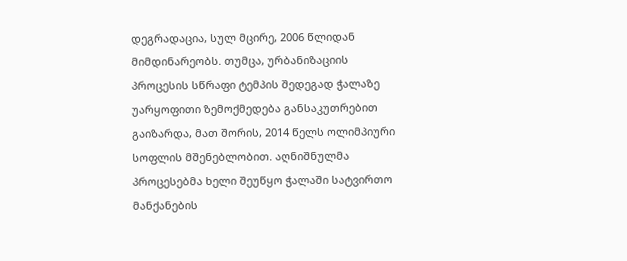დეგრადაცია, სულ მცირე, 2006 წლიდან მიმდინარეობს. თუმცა, ურბანიზაციის პროცესის სწრაფი ტემპის შედეგად ჭალაზე უარყოფითი ზემოქმედება განსაკუთრებით გაიზარდა, მათ შორის, 2014 წელს ოლიმპიური სოფლის მშენებლობით. აღნიშნულმა პროცესებმა ხელი შეუწყო ჭალაში სატვირთო მანქანების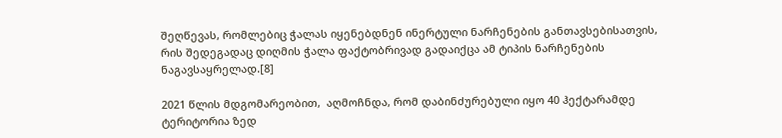შეღწევას, რომლებიც ჭალას იყენებდნენ ინერტული ნარჩენების განთავსებისათვის, რის შედეგადაც დიღმის ჭალა ფაქტობრივად გადაიქცა ამ ტიპის ნარჩენების ნაგავსაყრელად.[8]

2021 წლის მდგომარეობით,  აღმოჩნდა, რომ დაბინძურებული იყო 40 ჰექტარამდე ტერიტორია ზედ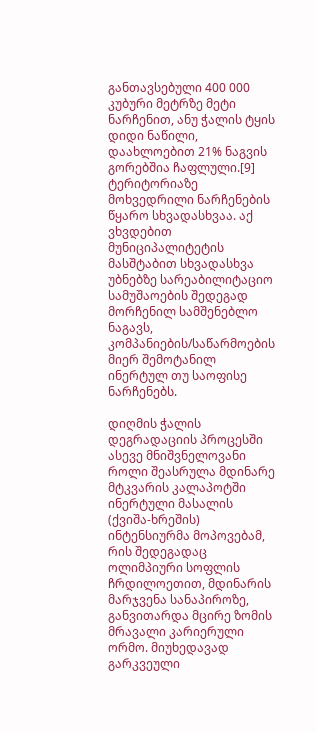განთავსებული 400 000 კუბური მეტრზე მეტი ნარჩენით, ანუ ჭალის ტყის დიდი ნაწილი, დაახლოებით 21% ნაგვის გორებშია ჩაფლული.[9] ტერიტორიაზე მოხვედრილი ნარჩენების წყარო სხვადასხვაა. აქ ვხვდებით მუნიციპალიტეტის მასშტაბით სხვადასხვა უბნებზე სარეაბილიტაციო სამუშაოების შედეგად მორჩენილ სამშენებლო ნაგავს, კომპანიების/საწარმოების მიერ შემოტანილ ინერტულ თუ საოფისე ნარჩენებს.

დიღმის ჭალის დეგრადაციის პროცესში ასევე მნიშვნელოვანი როლი შეასრულა მდინარე მტკვარის კალაპოტში ინერტული მასალის (ქვიშა-ხრეშის) ინტენსიურმა მოპოვებამ, რის შედეგადაც ოლიმპიური სოფლის ჩრდილოეთით, მდინარის მარჯვენა სანაპიროზე, განვითარდა მცირე ზომის მრავალი კარიერული ორმო. მიუხედავად გარკვეული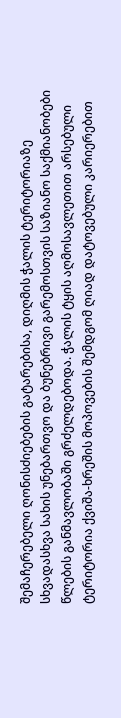შემაჩერებელი ღონისძიებების გატარებისა, დიღმის ჭალის ტერიტორიაზე სხვადასხვა სახის უნებართვო და ბუნებრივი გარემოსთვის საზიანო საქმიანობები წლების განმავლობაში გრძელდებოდა. ჭალის ტყის აღმოსავლეთით არსებული ტერიტორია ქვიშა-ხრეშის მოპოვების შემდგომ ღიად დატოვებული კარიერებით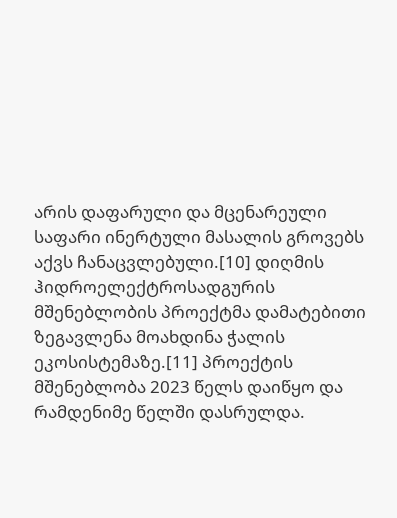არის დაფარული და მცენარეული საფარი ინერტული მასალის გროვებს აქვს ჩანაცვლებული.[10] დიღმის ჰიდროელექტროსადგურის მშენებლობის პროექტმა დამატებითი ზეგავლენა მოახდინა ჭალის ეკოსისტემაზე.[11] პროექტის მშენებლობა 2023 წელს დაიწყო და რამდენიმე წელში დასრულდა.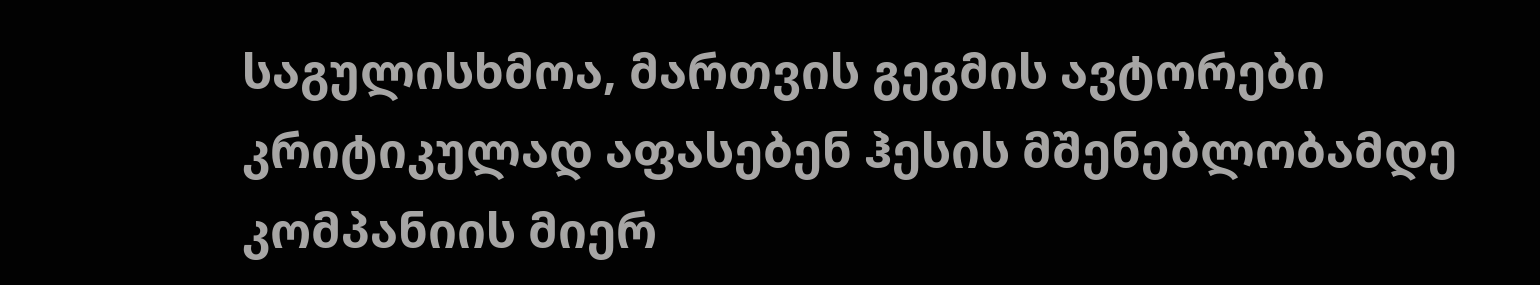საგულისხმოა, მართვის გეგმის ავტორები კრიტიკულად აფასებენ ჰესის მშენებლობამდე კომპანიის მიერ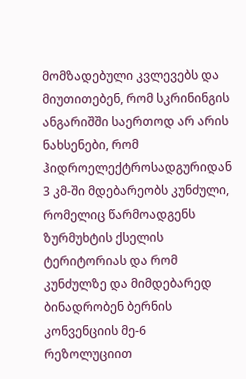მომზადებული კვლევებს და მიუთითებენ, რომ სკრინინგის ანგარიშში საერთოდ არ არის ნახსენები, რომ ჰიდროელექტროსადგურიდან 3 კმ-ში მდებარეობს კუნძული, რომელიც წარმოადგენს ზურმუხტის ქსელის ტერიტორიას და რომ კუნძულზე და მიმდებარედ ბინადრობენ ბერნის კონვენციის მე-6 რეზოლუციით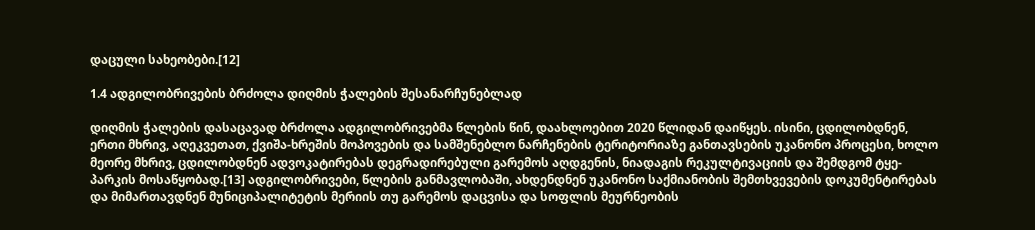დაცული სახეობები.[12]

1.4 ადგილობრივების ბრძოლა დიღმის ჭალების შესანარჩუნებლად

დიღმის ჭალების დასაცავად ბრძოლა ადგილობრივებმა წლების წინ, დაახლოებით 2020 წლიდან დაიწყეს. ისინი, ცდილობდნენ, ერთი მხრივ, აღეკვეთათ, ქვიშა-ხრეშის მოპოვების და სამშენებლო ნარჩენების ტერიტორიაზე განთავსების უკანონო პროცესი, ხოლო მეორე მხრივ, ცდილობდნენ ადვოკატირებას დეგრადირებული გარემოს აღდგენის, ნიადაგის რეკულტივაციის და შემდგომ ტყე-პარკის მოსაწყობად.[13] ადგილობრივები, წლების განმავლობაში, ახდენდნენ უკანონო საქმიანობის შემთხვევების დოკუმენტირებას და მიმართავდნენ მუნიციპალიტეტის მერიის თუ გარემოს დაცვისა და სოფლის მეურნეობის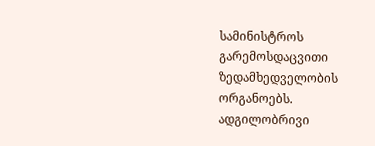სამინისტროს გარემოსდაცვითი ზედამხედველობის ორგანოებს. ადგილობრივი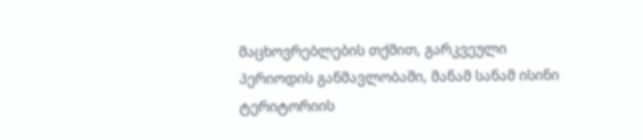მაცხოვრებლების თქმით, გარკვეული პერიოდის განმავლობაში, მანამ სანამ ისინი ტერიტორიის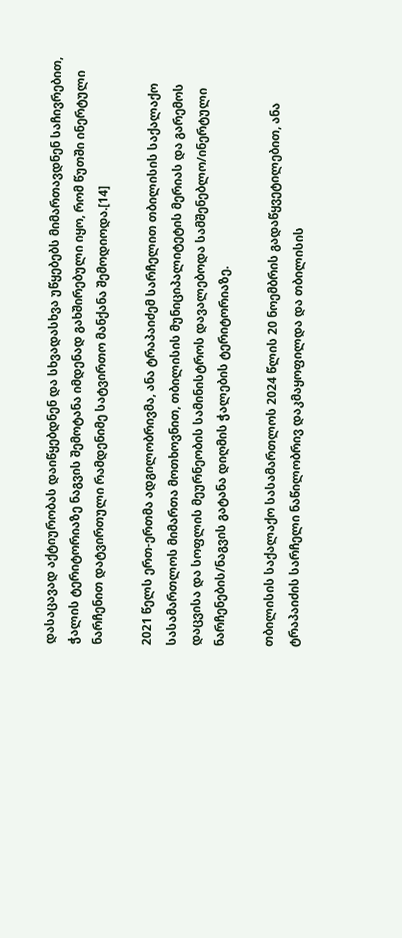დასაცავად აქტიურობას დაიწყებდნენ და სხვადასხვა უწყებებს მიმართავდნენ საჩივრებით, ჭალის ტერიტორიაზე ნაგვის შემოტანა იმდენად გახშირებული იყო, რომ წუთში ინერტული ნარჩენით დატვირთული რამდენიმე სატვირთო მანქანა შემოდიოდა.[14]

2021 წელს ერთ-ერთმა ადგილობრივმა, ანა ტრაპაიძემ სარჩელით თბილისის საქალაქო სასამართლოს მიმართა მოთხოვნით, თბილისის მუნიციპალიტეტის მერიას და გარემოს დაცვისა და სოფლის მეურნეობის სამინისტროს დავალებოდა სამშენებლო/ინერტული ნარჩენების/ნაგვის გატანა დიღმის ჭალების ტერიტორიაზე.

თბილისის საქალაქო სასამართლოს 2024 წლის 20 ნოემბრის გადაწყვეტილებით, ანა ტრაპაიძის სარჩელი ნაწილობრივ დაკმაყოფილდა და თბილისის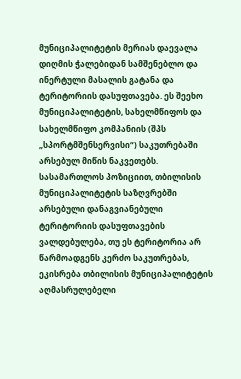მუნიციპალიტეტის მერიას დაევალა დიღმის ჭალებიდან სამშენებლო და ინერტული მასალის გატანა და ტერიტორიის დასუფთავება. ეს შეეხო მუნიციპალიტეტის, სახელმწიფოს და სახელმწიფო კომპანიის (შპს „სპორტმშენსერვისი“) საკუთრებაში არსებულ მიწის ნაკვეთებს. სასამართლოს პოზიციით, თბილისის მუნიციპალიტეტის საზღვრებში არსებული დანაგვიანებული ტერიტორიის დასუფთავების ვალდებულება, თუ ეს ტერიტორია არ წარმოადგენს კერძო საკუთრებას,  ეკისრება თბილისის მუნიციპალიტეტის აღმასრულებელი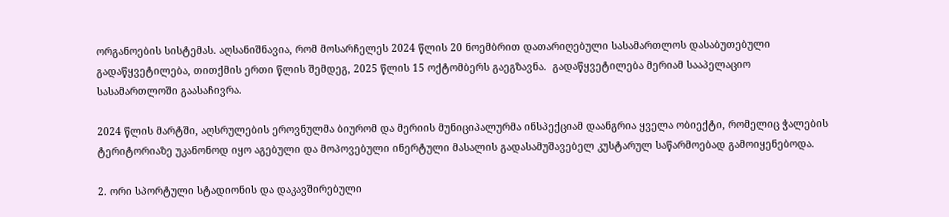ორგანოების სისტემას. აღსანიშნავია, რომ მოსარჩელეს 2024 წლის 20 ნოემბრით დათარიღებული სასამართლოს დასაბუთებული გადაწყვეტილება, თითქმის ერთი წლის შემდეგ, 2025 წლის 15 ოქტომბერს გაეგზავნა.  გადაწყვეტილება მერიამ სააპელაციო სასამართლოში გაასაჩივრა.

2024 წლის მარტში, აღსრულების ეროვნულმა ბიურომ და მერიის მუნიციპალურმა ინსპექციამ დაანგრია ყველა ობიექტი, რომელიც ჭალების ტერიტორიაზე უკანონოდ იყო აგებული და მოპოვებული ინერტული მასალის გადასამუშავებელ კუსტარულ საწარმოებად გამოიყენებოდა.

2. ორი სპორტული სტადიონის და დაკავშირებული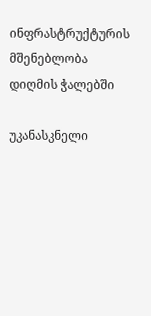ინფრასტრუქტურის მშენებლობა დიღმის ჭალებში

უკანასკნელი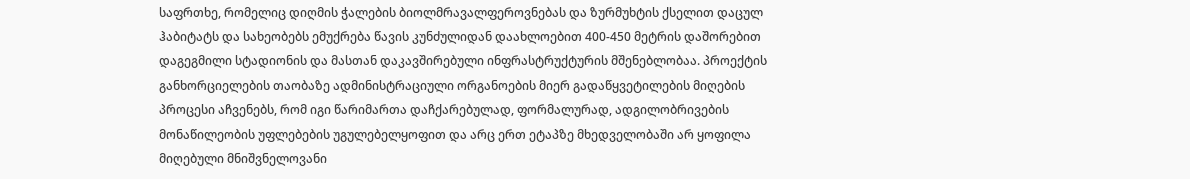საფრთხე, რომელიც დიღმის ჭალების ბიოლმრავალფეროვნებას და ზურმუხტის ქსელით დაცულ ჰაბიტატს და სახეობებს ემუქრება წავის კუნძულიდან დაახლოებით 400-450 მეტრის დაშორებით დაგეგმილი სტადიონის და მასთან დაკავშირებული ინფრასტრუქტურის მშენებლობაა. პროექტის განხორციელების თაობაზე ადმინისტრაციული ორგანოების მიერ გადაწყვეტილების მიღების პროცესი აჩვენებს, რომ იგი წარიმართა დაჩქარებულად, ფორმალურად, ადგილობრივების მონაწილეობის უფლებების უგულებელყოფით და არც ერთ ეტაპზე მხედველობაში არ ყოფილა მიღებული მნიშვნელოვანი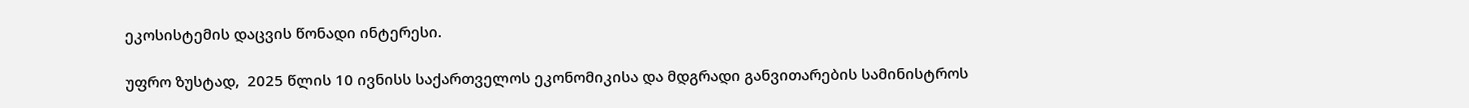ეკოსისტემის დაცვის წონადი ინტერესი.

უფრო ზუსტად,  2025 წლის 10 ივნისს საქართველოს ეკონომიკისა და მდგრადი განვითარების სამინისტროს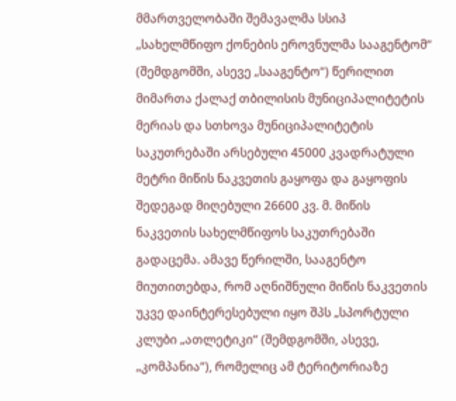მმართველობაში შემავალმა სსიპ „სახელმწიფო ქონების ეროვნულმა სააგენტომ“  (შემდგომში, ასევე „სააგენტო“) წერილით მიმართა ქალაქ თბილისის მუნიციპალიტეტის მერიას და სთხოვა მუნიციპალიტეტის საკუთრებაში არსებული 45000 კვადრატული მეტრი მიწის ნაკვეთის გაყოფა და გაყოფის შედეგად მიღებული 26600 კვ. მ. მიწის ნაკვეთის სახელმწიფოს საკუთრებაში გადაცემა. ამავე წერილში, სააგენტო მიუთითებდა, რომ აღნიშნული მიწის ნაკვეთის უკვე დაინტერესებული იყო შპს „სპორტული კლუბი „ათლეტიკი“ (შემდგომში, ასევე, „კომპანია“), რომელიც ამ ტერიტორიაზე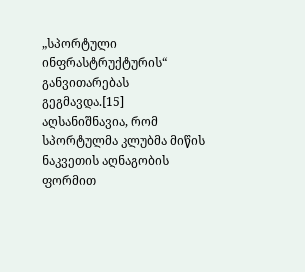„სპორტული ინფრასტრუქტურის“ განვითარებას გეგმავდა.[15] აღსანიშნავია, რომ სპორტულმა კლუბმა მიწის ნაკვეთის აღნაგობის ფორმით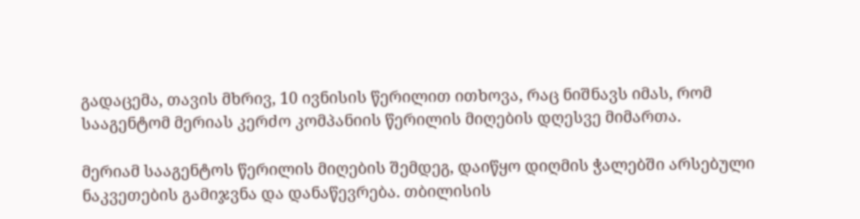გადაცემა, თავის მხრივ, 10 ივნისის წერილით ითხოვა, რაც ნიშნავს იმას, რომ სააგენტომ მერიას კერძო კომპანიის წერილის მიღების დღესვე მიმართა.

მერიამ სააგენტოს წერილის მიღების შემდეგ, დაიწყო დიღმის ჭალებში არსებული ნაკვეთების გამიჯვნა და დანაწევრება. თბილისის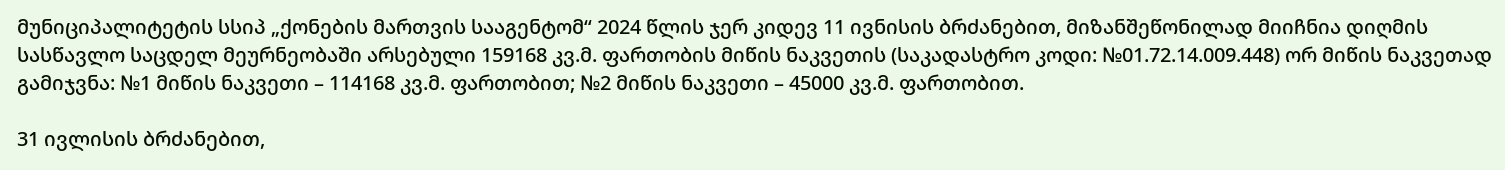მუნიციპალიტეტის სსიპ „ქონების მართვის სააგენტომ“ 2024 წლის ჯერ კიდევ 11 ივნისის ბრძანებით, მიზანშეწონილად მიიჩნია დიღმის სასწავლო საცდელ მეურნეობაში არსებული 159168 კვ.მ. ფართობის მიწის ნაკვეთის (საკადასტრო კოდი: №01.72.14.009.448) ორ მიწის ნაკვეთად გამიჯვნა: №1 მიწის ნაკვეთი – 114168 კვ.მ. ფართობით; №2 მიწის ნაკვეთი – 45000 კვ.მ. ფართობით.

31 ივლისის ბრძანებით,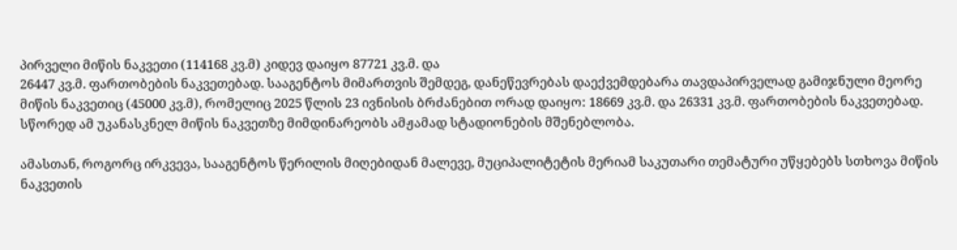პირველი მიწის ნაკვეთი (114168 კვ.მ) კიდევ დაიყო 87721 კვ.მ. და
26447 კვ.მ. ფართობების ნაკვეთებად. სააგენტოს მიმართვის შემდეგ, დანეწევრებას დაექვემდებარა თავდაპირველად გამიჯნული მეორე მიწის ნაკვეთიც (45000 კვ.მ), რომელიც 2025 წლის 23 ივნისის ბრძანებით ორად დაიყო: 18669 კვ.მ. და 26331 კვ.მ. ფართობების ნაკვეთებად. სწორედ ამ უკანასკნელ მიწის ნაკვეთზე მიმდინარეობს ამჟამად სტადიონების მშენებლობა.

ამასთან, როგორც ირკვევა, სააგენტოს წერილის მიღებიდან მალევე, მუციპალიტეტის მერიამ საკუთარი თემატური უწყებებს სთხოვა მიწის ნაკვეთის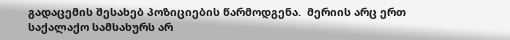გადაცემის შესახებ პოზიციების წარმოდგენა.  მერიის არც ერთ საქალაქო სამსახურს არ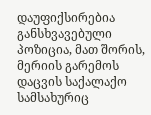დაუფიქსირებია განსხვავებული პოზიცია, მათ შორის, მერიის გარემოს დაცვის საქალაქო სამსახურიც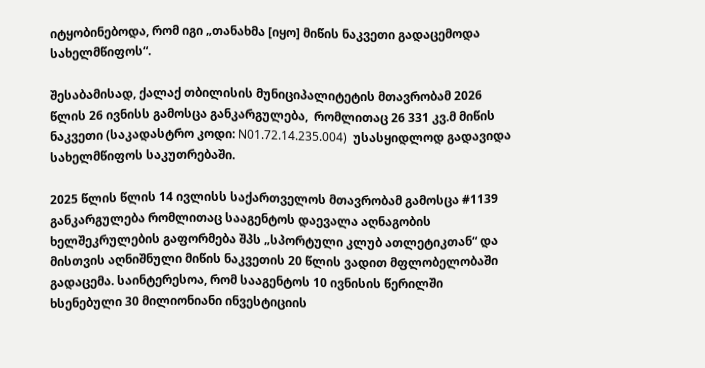იტყობინებოდა, რომ იგი „თანახმა [იყო] მიწის ნაკვეთი გადაცემოდა სახელმწიფოს“.

შესაბამისად, ქალაქ თბილისის მუნიციპალიტეტის მთავრობამ 2026 წლის 26 ივნისს გამოსცა განკარგულება,  რომლითაც 26 331 კვ.მ მიწის ნაკვეთი (საკადასტრო კოდი: N01.72.14.235.004)  უსასყიდლოდ გადავიდა სახელმწიფოს საკუთრებაში.

2025 წლის წლის 14 ივლისს საქართველოს მთავრობამ გამოსცა #1139 განკარგულება რომლითაც სააგენტოს დაევალა აღნაგობის ხელშეკრულების გაფორმება შპს „სპორტული კლუბ ათლეტიკთან“ და მისთვის აღნიშნული მიწის ნაკვეთის 20 წლის ვადით მფლობელობაში გადაცემა. საინტერესოა, რომ სააგენტოს 10 ივნისის წერილში ხსენებული 30 მილიონიანი ინვესტიციის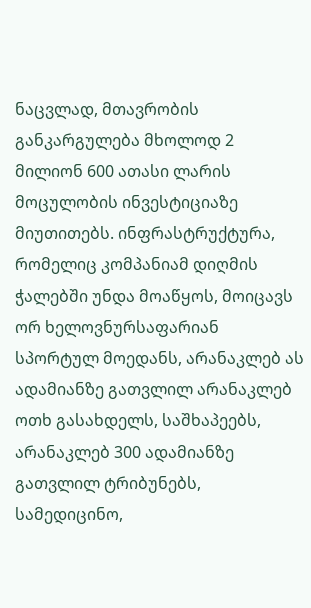ნაცვლად, მთავრობის განკარგულება მხოლოდ 2 მილიონ 600 ათასი ლარის მოცულობის ინვესტიციაზე მიუთითებს. ინფრასტრუქტურა, რომელიც კომპანიამ დიღმის ჭალებში უნდა მოაწყოს, მოიცავს ორ ხელოვნურსაფარიან სპორტულ მოედანს, არანაკლებ ას ადამიანზე გათვლილ არანაკლებ ოთხ გასახდელს, საშხაპეებს, არანაკლებ 300 ადამიანზე გათვლილ ტრიბუნებს, სამედიცინო,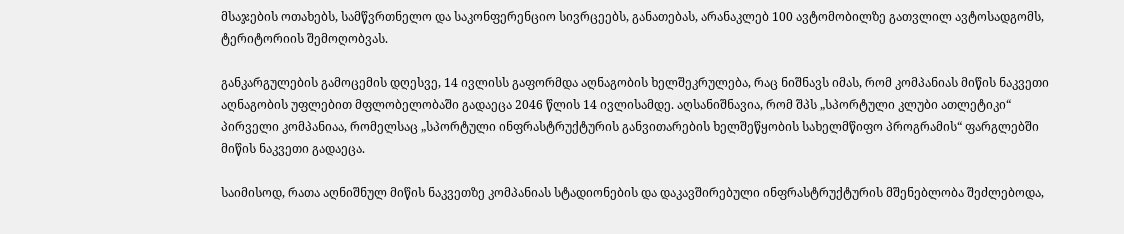მსაჯების ოთახებს, სამწვრთნელო და საკონფერენციო სივრცეებს, განათებას, არანაკლებ 100 ავტომობილზე გათვლილ ავტოსადგომს, ტერიტორიის შემოღობვას.

განკარგულების გამოცემის დღესვე, 14 ივლისს გაფორმდა აღნაგობის ხელშეკრულება, რაც ნიშნავს იმას, რომ კომპანიას მიწის ნაკვეთი აღნაგობის უფლებით მფლობელობაში გადაეცა 2046 წლის 14 ივლისამდე. აღსანიშნავია, რომ შპს „სპორტული კლუბი ათლეტიკი“ პირველი კომპანიაა, რომელსაც „სპორტული ინფრასტრუქტურის განვითარების ხელშეწყობის სახელმწიფო პროგრამის“ ფარგლებში მიწის ნაკვეთი გადაეცა.

საიმისოდ, რათა აღნიშნულ მიწის ნაკვეთზე კომპანიას სტადიონების და დაკავშირებული ინფრასტრუქტურის მშენებლობა შეძლებოდა,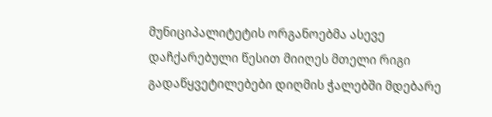მუნიციპალიტეტის ორგანოებმა ასევე დაჩქარებული წესით მიიღეს მთელი რიგი გადაწყვეტილებები დიღმის ჭალებში მდებარე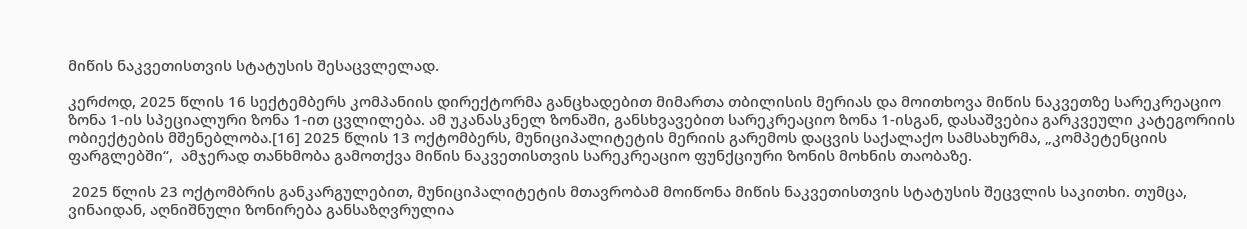მიწის ნაკვეთისთვის სტატუსის შესაცვლელად.

კერძოდ, 2025 წლის 16 სექტემბერს კომპანიის დირექტორმა განცხადებით მიმართა თბილისის მერიას და მოითხოვა მიწის ნაკვეთზე სარეკრეაციო ზონა 1-ის სპეციალური ზონა 1-ით ცვლილება. ამ უკანასკნელ ზონაში, განსხვავებით სარეკრეაციო ზონა 1-ისგან, დასაშვებია გარკვეული კატეგორიის ობიექტების მშენებლობა.[16] 2025 წლის 13 ოქტომბერს, მუნიციპალიტეტის მერიის გარემოს დაცვის საქალაქო სამსახურმა, „კომპეტენციის ფარგლებში“,  ამჯერად თანხმობა გამოთქვა მიწის ნაკვეთისთვის სარეკრეაციო ფუნქციური ზონის მოხნის თაობაზე.

 2025 წლის 23 ოქტომბრის განკარგულებით, მუნიციპალიტეტის მთავრობამ მოიწონა მიწის ნაკვეთისთვის სტატუსის შეცვლის საკითხი. თუმცა, ვინაიდან, აღნიშნული ზონირება განსაზღვრულია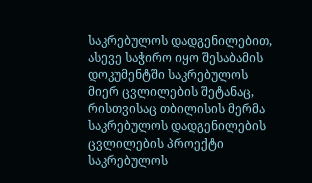საკრებულოს დადგენილებით, ასევე საჭირო იყო შესაბამის დოკუმენტში საკრებულოს მიერ ცვლილების შეტანაც, რისთვისაც თბილისის მერმა საკრებულოს დადგენილების ცვლილების პროექტი საკრებულოს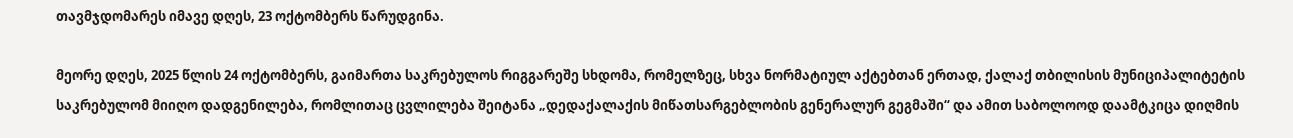თავმჯდომარეს იმავე დღეს, 23 ოქტომბერს წარუდგინა.

მეორე დღეს, 2025 წლის 24 ოქტომბერს, გაიმართა საკრებულოს რიგგარეშე სხდომა, რომელზეც, სხვა ნორმატიულ აქტებთან ერთად, ქალაქ თბილისის მუნიციპალიტეტის საკრებულომ მიიღო დადგენილება, რომლითაც ცვლილება შეიტანა „დედაქალაქის მიწათსარგებლობის გენერალურ გეგმაში“ და ამით საბოლოოდ დაამტკიცა დიღმის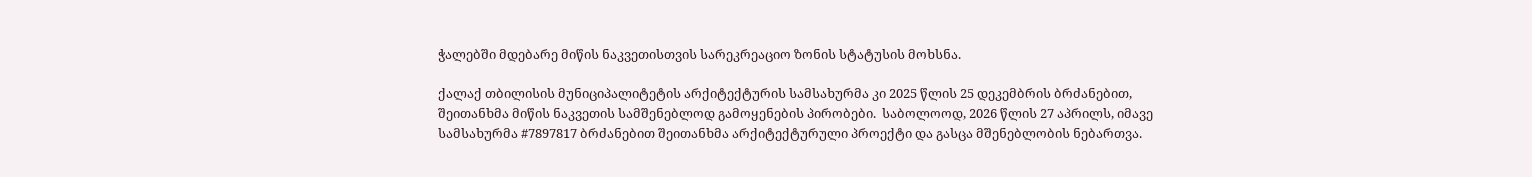ჭალებში მდებარე მიწის ნაკვეთისთვის სარეკრეაციო ზონის სტატუსის მოხსნა.

ქალაქ თბილისის მუნიციპალიტეტის არქიტექტურის სამსახურმა კი 2025 წლის 25 დეკემბრის ბრძანებით, შეითანხმა მიწის ნაკვეთის სამშენებლოდ გამოყენების პირობები.  საბოლოოდ, 2026 წლის 27 აპრილს, იმავე სამსახურმა #7897817 ბრძანებით შეითანხმა არქიტექტურული პროექტი და გასცა მშენებლობის ნებართვა.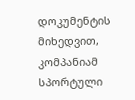დოკუმენტის მიხედვით, კომპანიამ სპორტული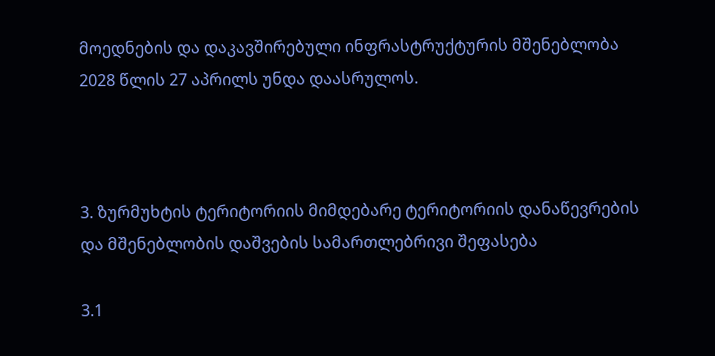მოედნების და დაკავშირებული ინფრასტრუქტურის მშენებლობა 2028 წლის 27 აპრილს უნდა დაასრულოს.



3. ზურმუხტის ტერიტორიის მიმდებარე ტერიტორიის დანაწევრების და მშენებლობის დაშვების სამართლებრივი შეფასება

3.1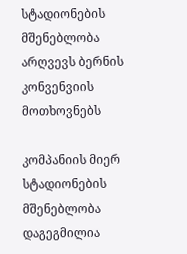სტადიონების მშენებლობა არღვევს ბერნის კონვენვიის მოთხოვნებს

კომპანიის მიერ სტადიონების მშენებლობა დაგეგმილია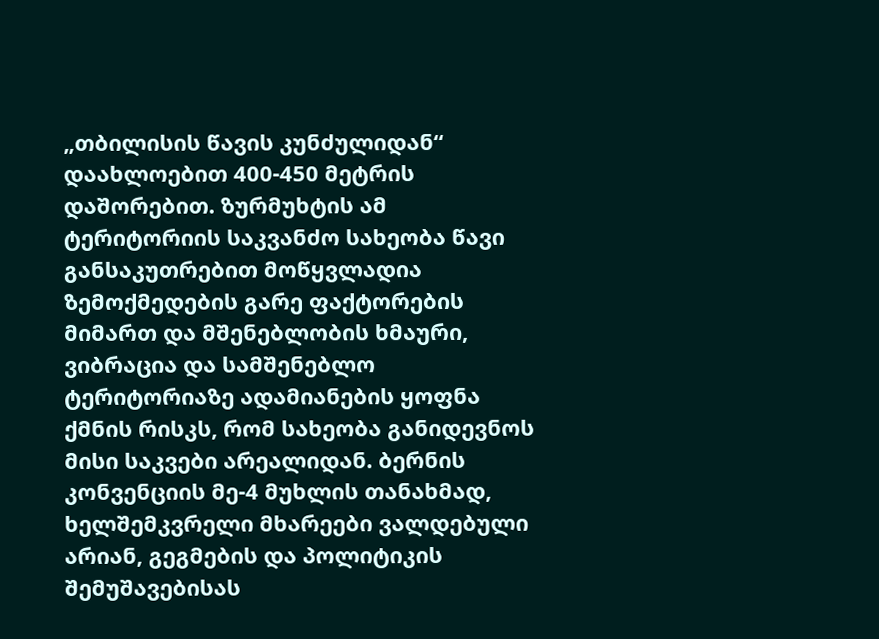„თბილისის წავის კუნძულიდან“ დაახლოებით 400-450 მეტრის დაშორებით. ზურმუხტის ამ ტერიტორიის საკვანძო სახეობა წავი  განსაკუთრებით მოწყვლადია ზემოქმედების გარე ფაქტორების მიმართ და მშენებლობის ხმაური, ვიბრაცია და სამშენებლო ტერიტორიაზე ადამიანების ყოფნა ქმნის რისკს, რომ სახეობა განიდევნოს მისი საკვები არეალიდან. ბერნის კონვენციის მე-4 მუხლის თანახმად, ხელშემკვრელი მხარეები ვალდებული არიან, გეგმების და პოლიტიკის შემუშავებისას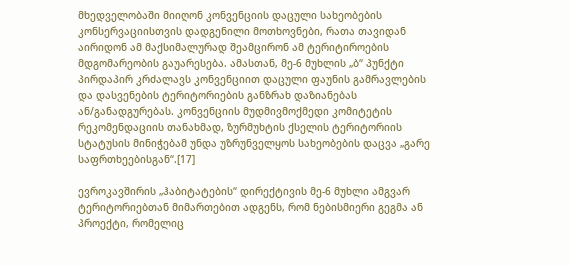მხედველობაში მიიღონ კონვენციის დაცული სახეობების კონსერვაციისთვის დადგენილი მოთხოვნები, რათა თავიდან აირიდონ ამ მაქსიმალურად შეამცირონ ამ ტერიტიროების მდგომარეობის გაუარესება. ამასთან, მე-6 მუხლის „ბ“ პუნქტი პირდაპირ კრძალავს კონვენციით დაცული ფაუნის გამრავლების და დასვენების ტერიტორიების განზრახ დაზიანებას ან/განადგურებას. კონვენციის მუდმივმოქმედი კომიტეტის რეკომენდაციის თანახმად, ზურმუხტის ქსელის ტერიტორიის სტატუსის მინიჭებამ უნდა უზრუნველყოს სახეობების დაცვა „გარე საფრთხეებისგან“.[17]

ევროკავშირის „ჰაბიტატების“ დირექტივის მე-6 მუხლი ამგვარ ტერიტორიებთან მიმართებით ადგენს, რომ ნებისმიერი გეგმა ან პროექტი, რომელიც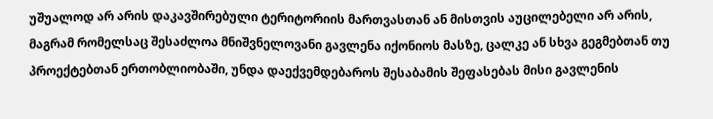უშუალოდ არ არის დაკავშირებული ტერიტორიის მართვასთან ან მისთვის აუცილებელი არ არის, მაგრამ რომელსაც შესაძლოა მნიშვნელოვანი გავლენა იქონიოს მასზე, ცალკე ან სხვა გეგმებთან თუ პროექტებთან ერთობლიობაში, უნდა დაექვემდებაროს შესაბამის შეფასებას მისი გავლენის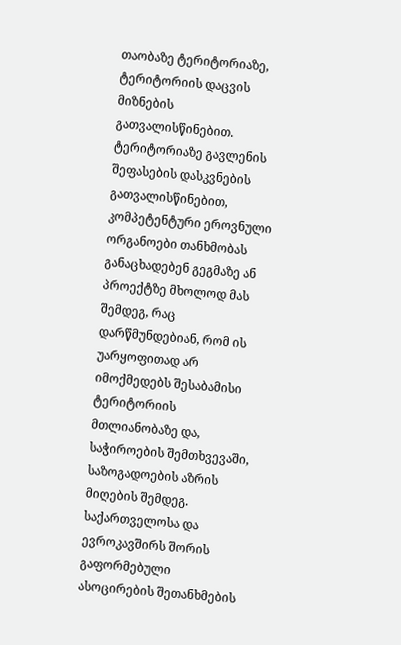თაობაზე ტერიტორიაზე, ტერიტორიის დაცვის მიზნების გათვალისწინებით. ტერიტორიაზე გავლენის შეფასების დასკვნების გათვალისწინებით, კომპეტენტური ეროვნული ორგანოები თანხმობას განაცხადებენ გეგმაზე ან პროექტზე მხოლოდ მას შემდეგ, რაც დარწმუნდებიან, რომ ის უარყოფითად არ იმოქმედებს შესაბამისი ტერიტორიის მთლიანობაზე და, საჭიროების შემთხვევაში, საზოგადოების აზრის მიღების შემდეგ. საქართველოსა და ევროკავშირს შორის გაფორმებული ასოცირების შეთანხმების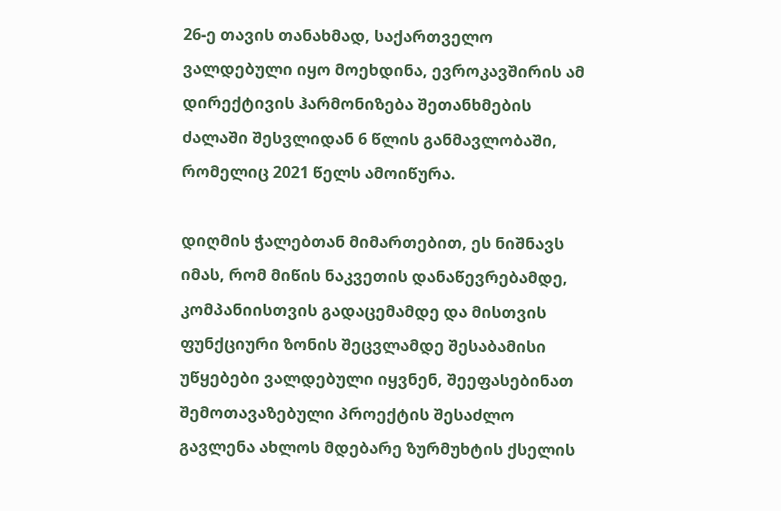26-ე თავის თანახმად, საქართველო ვალდებული იყო მოეხდინა, ევროკავშირის ამ დირექტივის ჰარმონიზება შეთანხმების ძალაში შესვლიდან 6 წლის განმავლობაში, რომელიც 2021 წელს ამოიწურა.

დიღმის ჭალებთან მიმართებით, ეს ნიშნავს იმას, რომ მიწის ნაკვეთის დანაწევრებამდე, კომპანიისთვის გადაცემამდე და მისთვის ფუნქციური ზონის შეცვლამდე შესაბამისი უწყებები ვალდებული იყვნენ, შეეფასებინათ შემოთავაზებული პროექტის შესაძლო გავლენა ახლოს მდებარე ზურმუხტის ქსელის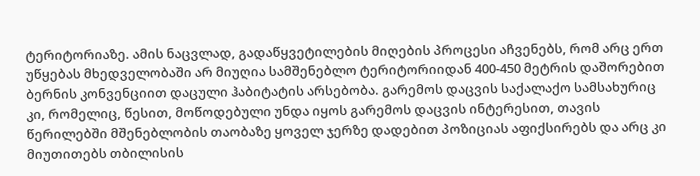ტერიტორიაზე. ამის ნაცვლად, გადაწყვეტილების მიღების პროცესი აჩვენებს, რომ არც ერთ უწყებას მხედველობაში არ მიუღია სამშენებლო ტერიტორიიდან 400-450 მეტრის დაშორებით ბერნის კონვენციით დაცული ჰაბიტატის არსებობა. გარემოს დაცვის საქალაქო სამსახურიც კი, რომელიც, წესით, მოწოდებული უნდა იყოს გარემოს დაცვის ინტერესით, თავის წერილებში მშენებლობის თაობაზე ყოველ ჯერზე დადებით პოზიციას აფიქსირებს და არც კი მიუთითებს თბილისის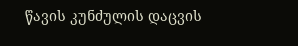წავის კუნძულის დაცვის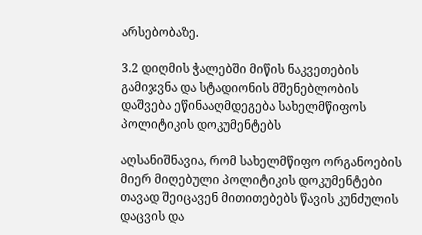არსებობაზე.

3.2 დიღმის ჭალებში მიწის ნაკვეთების გამიჯვნა და სტადიონის მშენებლობის დაშვება ეწინააღმდეგება სახელმწიფოს პოლიტიკის დოკუმენტებს

აღსანიშნავია, რომ სახელმწიფო ორგანოების მიერ მიღებული პოლიტიკის დოკუმენტები თავად შეიცავენ მითითებებს წავის კუნძულის დაცვის და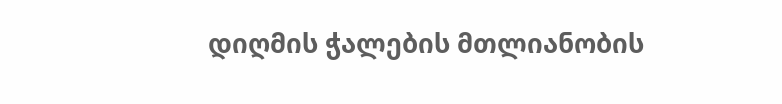დიღმის ჭალების მთლიანობის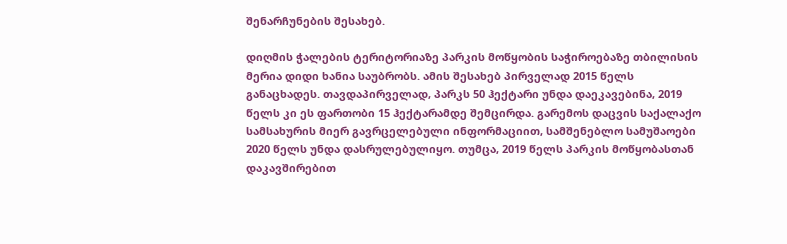შენარჩუნების შესახებ.

დიღმის ჭალების ტერიტორიაზე პარკის მოწყობის საჭიროებაზე თბილისის მერია დიდი ხანია საუბრობს. ამის შესახებ პირველად 2015 წელს განაცხადეს. თავდაპირველად, პარკს 50 ჰექტარი უნდა დაეკავებინა, 2019 წელს კი ეს ფართობი 15 ჰექტარამდე შემცირდა. გარემოს დაცვის საქალაქო სამსახურის მიერ გავრცელებული ინფორმაციით, სამშენებლო სამუშაოები 2020 წელს უნდა დასრულებულიყო. თუმცა, 2019 წელს პარკის მოწყობასთან დაკავშირებით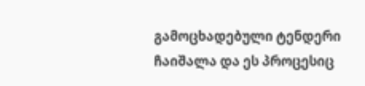გამოცხადებული ტენდერი ჩაიშალა და ეს პროცესიც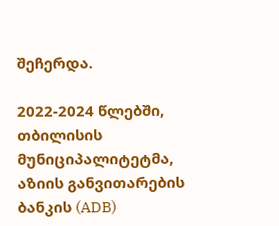შეჩერდა.

2022-2024 წლებში, თბილისის მუნიციპალიტეტმა, აზიის განვითარების ბანკის (ADB)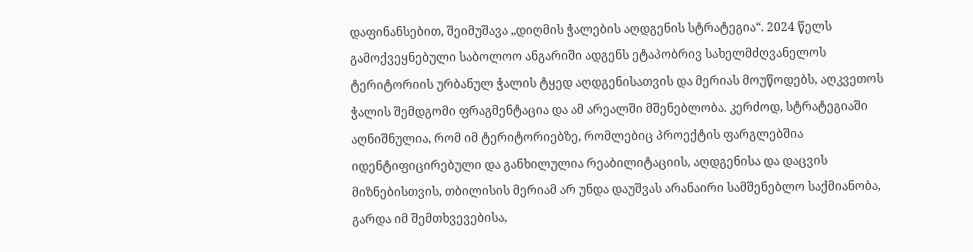დაფინანსებით, შეიმუშავა „დიღმის ჭალების აღდგენის სტრატეგია“. 2024 წელს გამოქვეყნებული საბოლოო ანგარიში ადგენს ეტაპობრივ სახელმძღვანელოს ტერიტორიის ურბანულ ჭალის ტყედ აღდგენისათვის და მერიას მოუწოდებს, აღკვეთოს ჭალის შემდგომი ფრაგმენტაცია და ამ არეალში მშენებლობა. კერძოდ, სტრატეგიაში აღნიშნულია, რომ იმ ტერიტორიებზე, რომლებიც პროექტის ფარგლებშია იდენტიფიცირებული და განხილულია რეაბილიტაციის, აღდგენისა და დაცვის მიზნებისთვის, თბილისის მერიამ არ უნდა დაუშვას არანაირი სამშენებლო საქმიანობა, გარდა იმ შემთხვევებისა,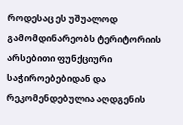როდესაც ეს უშუალოდ გამომდინარეობს ტერიტორიის არსებითი ფუნქციური საჭიროებებიდან და რეკომენდებულია აღდგენის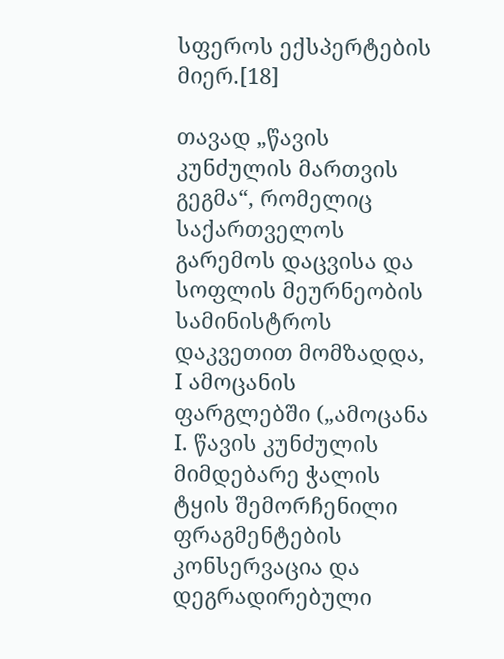სფეროს ექსპერტების მიერ.[18]

თავად „წავის კუნძულის მართვის გეგმა“, რომელიც საქართველოს გარემოს დაცვისა და სოფლის მეურნეობის სამინისტროს დაკვეთით მომზადდა, I ამოცანის ფარგლებში („ამოცანა I. წავის კუნძულის მიმდებარე ჭალის ტყის შემორჩენილი ფრაგმენტების კონსერვაცია და დეგრადირებული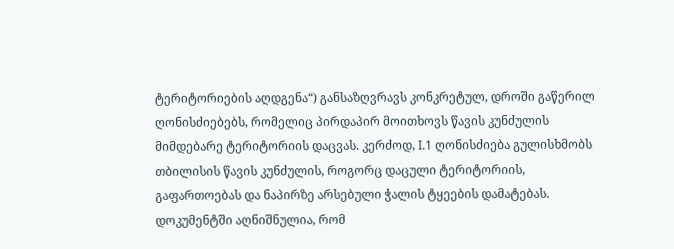ტერიტორიების აღდგენა“) განსაზღვრავს კონკრეტულ, დროში გაწერილ ღონისძიებებს, რომელიც პირდაპირ მოითხოვს წავის კუნძულის მიმდებარე ტერიტორიის დაცვას. კერძოდ, I.1 ღონისძიება გულისხმობს თბილისის წავის კუნძულის, როგორც დაცული ტერიტორიის, გაფართოებას და ნაპირზე არსებული ჭალის ტყეების დამატებას. დოკუმენტში აღნიშნულია, რომ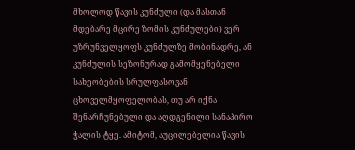მხოლოდ წავის კუნძული (და მასთან მდებარე მცირე ზომის კუნძულები) ვერ უზრუნველყოფს კუნძულზე მობინადრე, ან კუნძულის სეზონურად გამომყენებელი სახეობების სრულფასოვან ცხოველმყოფელობას, თუ არ იქნა შენარჩუნებული და აღდგენილი სანაპირო ჭალის ტყე. ამიტომ, აუცილებელია წავის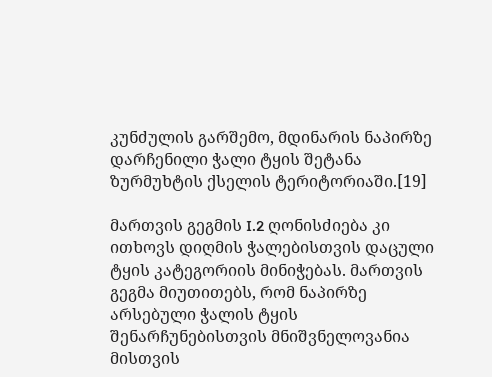კუნძულის გარშემო, მდინარის ნაპირზე დარჩენილი ჭალი ტყის შეტანა ზურმუხტის ქსელის ტერიტორიაში.[19]

მართვის გეგმის I.2 ღონისძიება კი ითხოვს დიღმის ჭალებისთვის დაცული ტყის კატეგორიის მინიჭებას. მართვის გეგმა მიუთითებს, რომ ნაპირზე არსებული ჭალის ტყის შენარჩუნებისთვის მნიშვნელოვანია მისთვის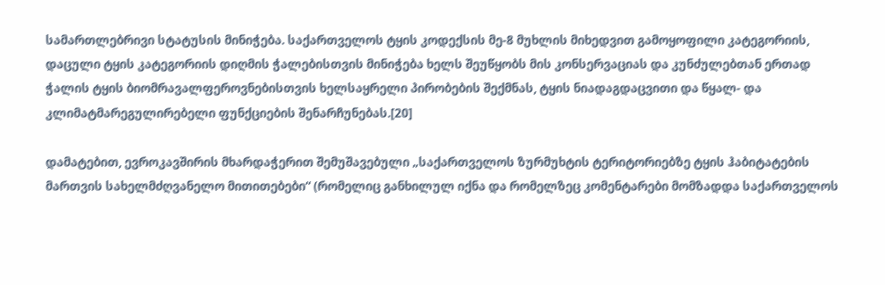სამართლებრივი სტატუსის მინიჭება. საქართველოს ტყის კოდექსის მე-8 მუხლის მიხედვით გამოყოფილი კატეგორიის, დაცული ტყის კატეგორიის დიღმის ჭალებისთვის მინიჭება ხელს შეუწყობს მის კონსერვაციას და კუნძულებთან ერთად ჭალის ტყის ბიომრავალფეროვნებისთვის ხელსაყრელი პირობების შექმნას, ტყის ნიადაგდაცვითი და წყალ- და კლიმატმარეგულირებელი ფუნქციების შენარჩუნებას.[20]

დამატებით, ევროკავშირის მხარდაჭერით შემუშავებული „საქართველოს ზურმუხტის ტერიტორიებზე ტყის ჰაბიტატების მართვის სახელმძღვანელო მითითებები“ (რომელიც განხილულ იქნა და რომელზეც კომენტარები მომზადდა საქართველოს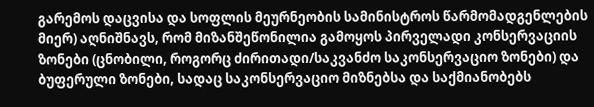გარემოს დაცვისა და სოფლის მეურნეობის სამინისტროს წარმომადგენლების მიერ) აღნიშნავს, რომ მიზანშეწონილია გამოყოს პირველადი კონსერვაციის ზონები (ცნობილი, როგორც ძირითადი/საკვანძო საკონსერვაციო ზონები) და ბუფერული ზონები, სადაც საკონსერვაციო მიზნებსა და საქმიანობებს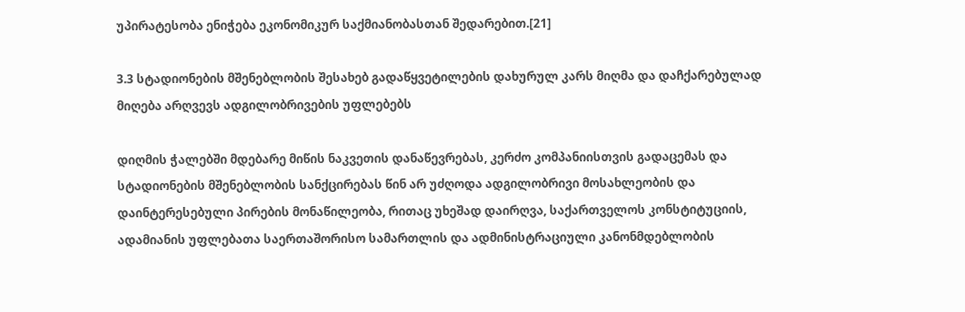უპირატესობა ენიჭება ეკონომიკურ საქმიანობასთან შედარებით.[21]

3.3 სტადიონების მშენებლობის შესახებ გადაწყვეტილების დახურულ კარს მიღმა და დაჩქარებულად მიღება არღვევს ადგილობრივების უფლებებს

დიღმის ჭალებში მდებარე მიწის ნაკვეთის დანაწევრებას, კერძო კომპანიისთვის გადაცემას და სტადიონების მშენებლობის სანქცირებას წინ არ უძღოდა ადგილობრივი მოსახლეობის და დაინტერესებული პირების მონაწილეობა, რითაც უხეშად დაირღვა, საქართველოს კონსტიტუციის, ადამიანის უფლებათა საერთაშორისო სამართლის და ადმინისტრაციული კანონმდებლობის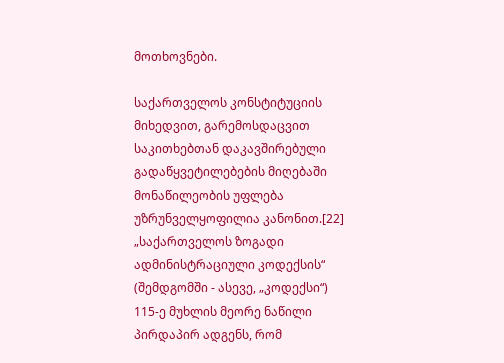მოთხოვნები.

საქართველოს კონსტიტუციის მიხედვით, გარემოსდაცვით საკითხებთან დაკავშირებული გადაწყვეტილებების მიღებაში მონაწილეობის უფლება უზრუნველყოფილია კანონით.[22] „საქართველოს ზოგადი ადმინისტრაციული კოდექსის“ (შემდგომში - ასევე, „კოდექსი“) 115-ე მუხლის მეორე ნაწილი პირდაპირ ადგენს, რომ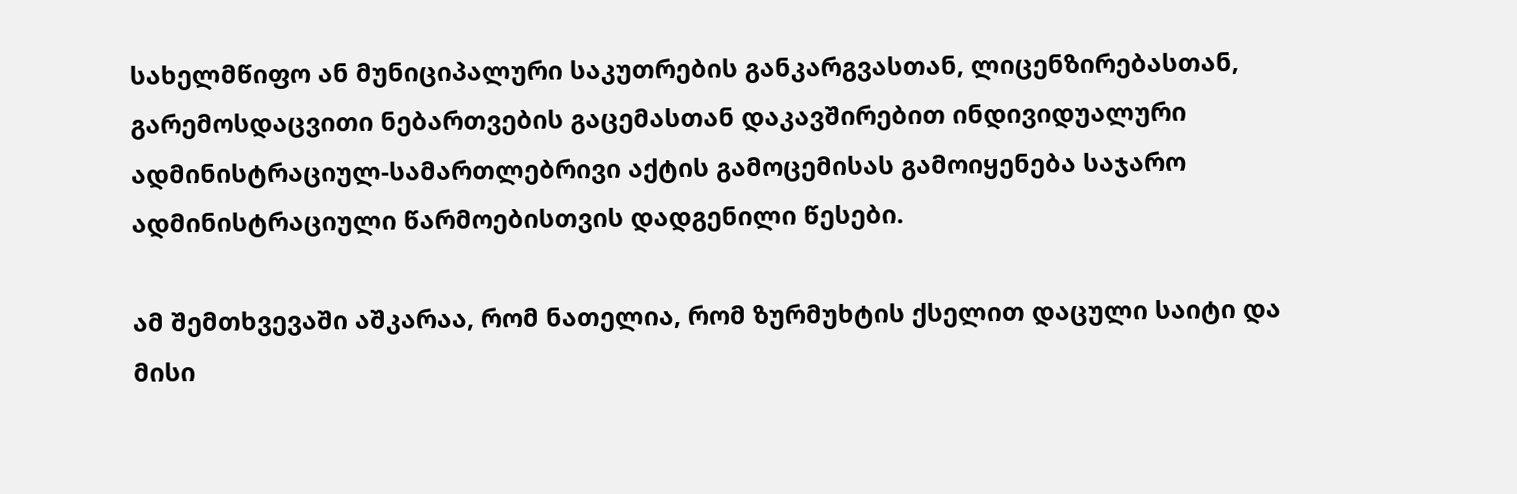სახელმწიფო ან მუნიციპალური საკუთრების განკარგვასთან, ლიცენზირებასთან, გარემოსდაცვითი ნებართვების გაცემასთან დაკავშირებით ინდივიდუალური ადმინისტრაციულ-სამართლებრივი აქტის გამოცემისას გამოიყენება საჯარო ადმინისტრაციული წარმოებისთვის დადგენილი წესები.

ამ შემთხვევაში აშკარაა, რომ ნათელია, რომ ზურმუხტის ქსელით დაცული საიტი და მისი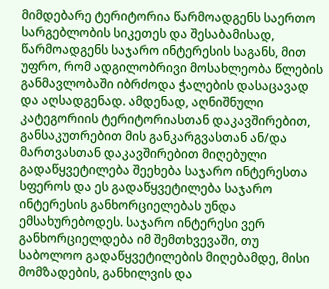მიმდებარე ტერიტორია წარმოადგენს საერთო სარგებლობის სიკეთეს და შესაბამისად, წარმოადგენს საჯარო ინტერესის საგანს, მით უფრო, რომ ადგილობრივი მოსახლეობა წლების განმავლობაში იბრძოდა ჭალების დასაცავად და აღსადგენად. ამდენად, აღნიშნული კატეგორიის ტერიტორიასთან დაკავშირებით, განსაკუთრებით მის განკარგვასთან ან/და მართვასთან დაკავშირებით მიღებული გადაწყვეტილება შეეხება საჯარო ინტერესთა სფეროს და ეს გადაწყვეტილება საჯარო ინტერესის განხორციელებას უნდა ემსახურებოდეს. საჯარო ინტერესი ვერ განხორციელდება იმ შემთხვევაში, თუ საბოლოო გადაწყვეტილების მიღებამდე, მისი მომზადების, განხილვის და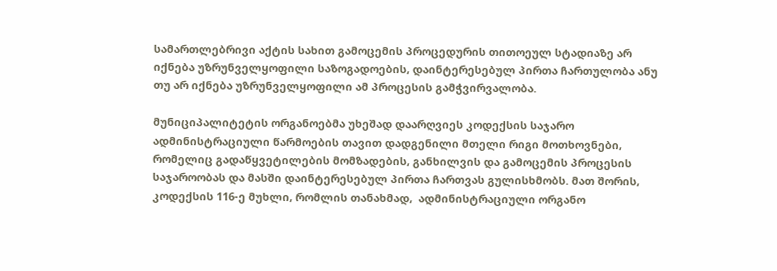სამართლებრივი აქტის სახით გამოცემის პროცედურის თითოეულ სტადიაზე არ იქნება უზრუნველყოფილი საზოგადოების, დაინტერესებულ პირთა ჩართულობა ანუ თუ არ იქნება უზრუნველყოფილი ამ პროცესის გამჭვირვალობა.

მუნიციპალიტეტის ორგანოებმა უხეშად დაარღვიეს კოდექსის საჯარო ადმინისტრაციული წარმოების თავით დადგენილი მთელი რიგი მოთხოვნები, რომელიც გადაწყვეტილების მომზადების, განხილვის და გამოცემის პროცესის საჯაროობას და მასში დაინტერესებულ პირთა ჩართვას გულისხმობს. მათ შორის, კოდექსის 116-ე მუხლი, რომლის თანახმად,  ადმინისტრაციული ორგანო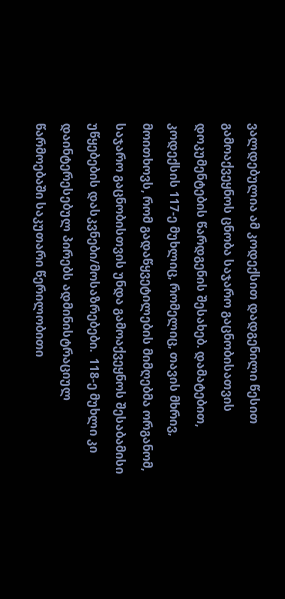ვალდებულია ამ კოდექსით დადგენილი წესით გამოაქვეყნოს ცნობა საჯარო გაცნობისათვის დოკუმენტების წარდგენის შესახებ. დამატებით, კოდექსის 117-ე მუხლიც, რომელიც, თავის მხრივ, მოითხოვს, რომ გადაწყვეტილების მიმღებმა ორგანომ, საჯარო გაცნობისთვის უნდა გამოაქვეყნოს შესაბამისი უწყებების დასკვნები/მოსაზრებები.  118-ე მუხლი კი დაინტერესებულ პირებს ადმინისტრაციულ წარმოებაში საკუთარი წერილობითი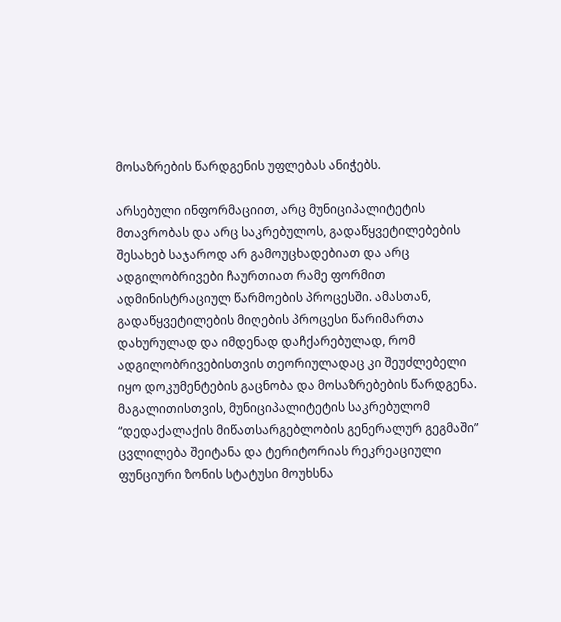მოსაზრების წარდგენის უფლებას ანიჭებს.

არსებული ინფორმაციით, არც მუნიციპალიტეტის მთავრობას და არც საკრებულოს, გადაწყვეტილებების შესახებ საჯაროდ არ გამოუცხადებიათ და არც ადგილობრივები ჩაურთიათ რამე ფორმით ადმინისტრაციულ წარმოების პროცესში. ამასთან, გადაწყვეტილების მიღების პროცესი წარიმართა დახურულად და იმდენად დაჩქარებულად, რომ ადგილობრივებისთვის თეორიულადაც კი შეუძლებელი იყო დოკუმენტების გაცნობა და მოსაზრებების წარდგენა. მაგალითისთვის, მუნიციპალიტეტის საკრებულომ “დედაქალაქის მიწათსარგებლობის გენერალურ გეგმაში” ცვლილება შეიტანა და ტერიტორიას რეკრეაციული ფუნციური ზონის სტატუსი მოუხსნა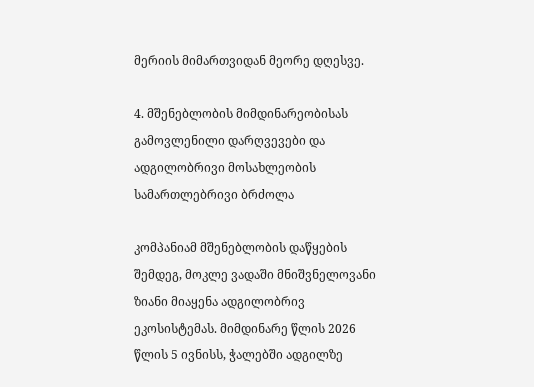მერიის მიმართვიდან მეორე დღესვე.

4. მშენებლობის მიმდინარეობისას გამოვლენილი დარღვევები და ადგილობრივი მოსახლეობის სამართლებრივი ბრძოლა

კომპანიამ მშენებლობის დაწყების შემდეგ, მოკლე ვადაში მნიშვნელოვანი ზიანი მიაყენა ადგილობრივ ეკოსისტემას. მიმდინარე წლის 2026 წლის 5 ივნისს, ჭალებში ადგილზე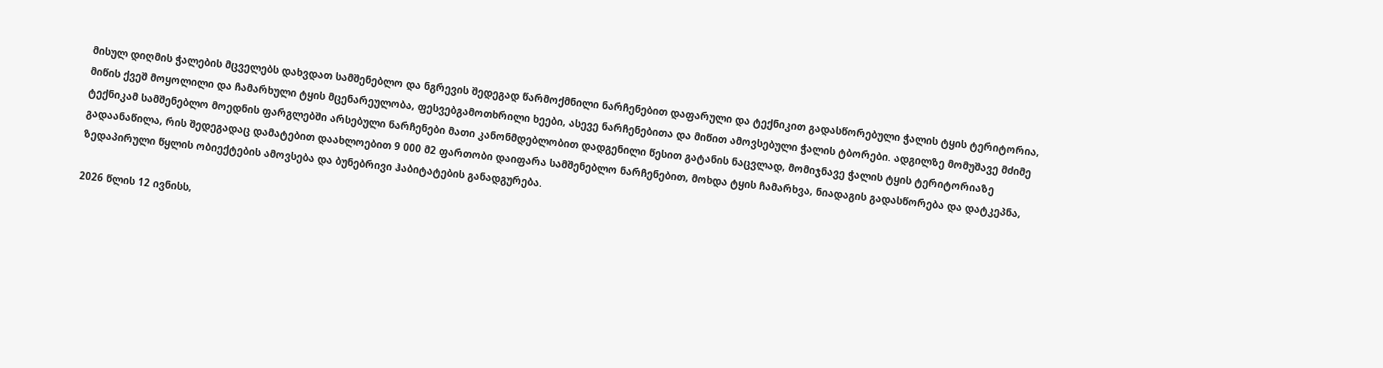მისულ დიღმის ჭალების მცველებს დახვდათ სამშენებლო და ნგრევის შედეგად წარმოქმნილი ნარჩენებით დაფარული და ტექნიკით გადასწორებული ჭალის ტყის ტერიტორია, მიწის ქვეშ მოყოლილი და ჩამარხული ტყის მცენარეულობა, ფესვებგამოთხრილი ხეები, ასევე ნარჩენებითა და მიწით ამოვსებული ჭალის ტბორები. ადგილზე მომუშავე მძიმე ტექნიკამ სამშენებლო მოედნის ფარგლებში არსებული ნარჩენები მათი კანონმდებლობით დადგენილი წესით გატანის ნაცვლად, მომიჯნავე ჭალის ტყის ტერიტორიაზე გადაანაწილა, რის შედეგადაც დამატებით დაახლოებით 9 000 მ2 ფართობი დაიფარა სამშენებლო ნარჩენებით, მოხდა ტყის ჩამარხვა, ნიადაგის გადასწორება და დატკეპნა, ზედაპირული წყლის ობიექტების ამოვსება და ბუნებრივი ჰაბიტატების განადგურება.

2026 წლის 12 ივნისს,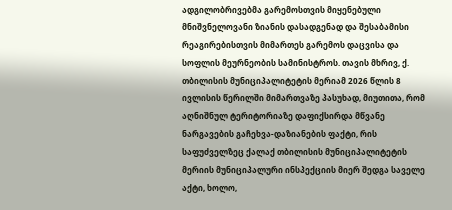ადგილობრივებმა გარემოსთვის მიყენებული მნიშვნელოვანი ზიანის დასადგენად და შესაბამისი რეაგირებისთვის მიმართეს გარემოს დაცვისა და სოფლის მეურნეობის სამინისტროს. თავის მხრივ, ქ. თბილისის მუნიციპალიტეტის მერიამ 2026 წლის 8 ივლისის წერილში მიმართვაზე პასუხად, მიუთითა, რომ აღნიშნულ ტერიტორიაზე დაფიქსირდა მწვანე ნარგავების გაჩეხვა-დაზიანების ფაქტი, რის საფუძველზეც ქალაქ თბილისის მუნიციპალიტეტის მერიის მუნიციპალური ინსპექციის მიერ შედგა საველე აქტი, ხოლო,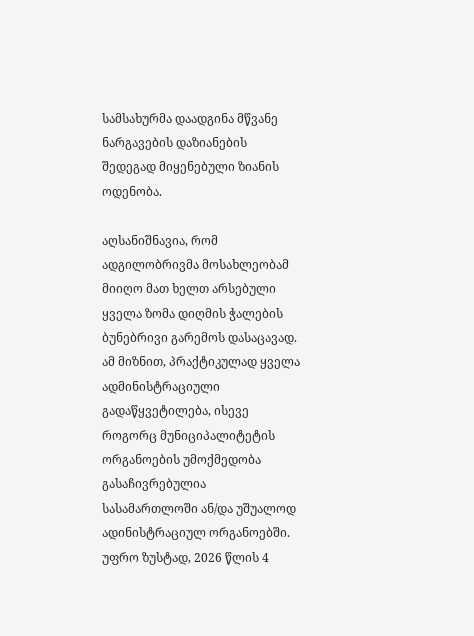სამსახურმა დაადგინა მწვანე ნარგავების დაზიანების შედეგად მიყენებული ზიანის ოდენობა.

აღსანიშნავია, რომ ადგილობრივმა მოსახლეობამ მიიღო მათ ხელთ არსებული ყველა ზომა დიღმის ჭალების ბუნებრივი გარემოს დასაცავად. ამ მიზნით, პრაქტიკულად ყველა ადმინისტრაციული გადაწყვეტილება, ისევე როგორც მუნიციპალიტეტის ორგანოების უმოქმედობა გასაჩივრებულია სასამართლოში ან/და უშუალოდ ადინისტრაციულ ორგანოებში. უფრო ზუსტად, 2026 წლის 4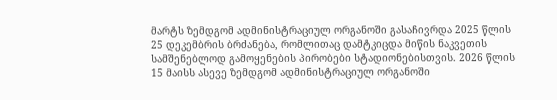მარტს ზემდგომ ადმინისტრაციულ ორგანოში გასაჩივრდა 2025 წლის 25 დეკემბრის ბრძანება, რომლითაც დამტკიცდა მიწის ნაკვეთის სამშენებლოდ გამოყენების პირობები სტადიონებისთვის. 2026 წლის 15 მაისს ასევე ზემდგომ ადმინისტრაციულ ორგანოში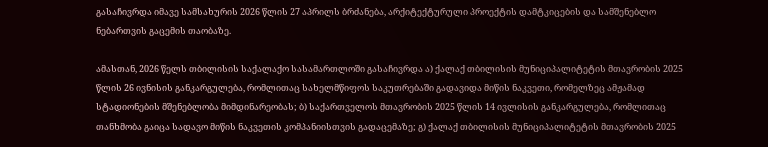გასაჩივრდა იმავე სამსახურის 2026 წლის 27 აპრილს ბრძანება, არქიტექტურული პროექტის დამტკიცების და სამშენებლო ნებართვის გაცემის თაობაზე.

ამასთან, 2026 წელს თბილისის საქალაქო სასამართლოში გასაჩივრდა ა) ქალაქ თბილისის მუნიციპალიტეტის მთავრობის 2025 წლის 26 ივნისის განკარგულება, რომლითაც სახელმწიფოს საკუთრებაში გადავიდა მიწის ნაკვეთი, რომელზეც ამჟამად სტადიონების მშენებლობა მიმდინარეობას; ბ) საქართველოს მთავრობის 2025 წლის 14 ივლისის განკარგულება, რომლითაც თანხმობა გაიცა სადავო მიწის ნაკვეთის კომპანიისთვის გადაცემაზე; გ) ქალაქ თბილისის მუნიციპალიტეტის მთავრობის 2025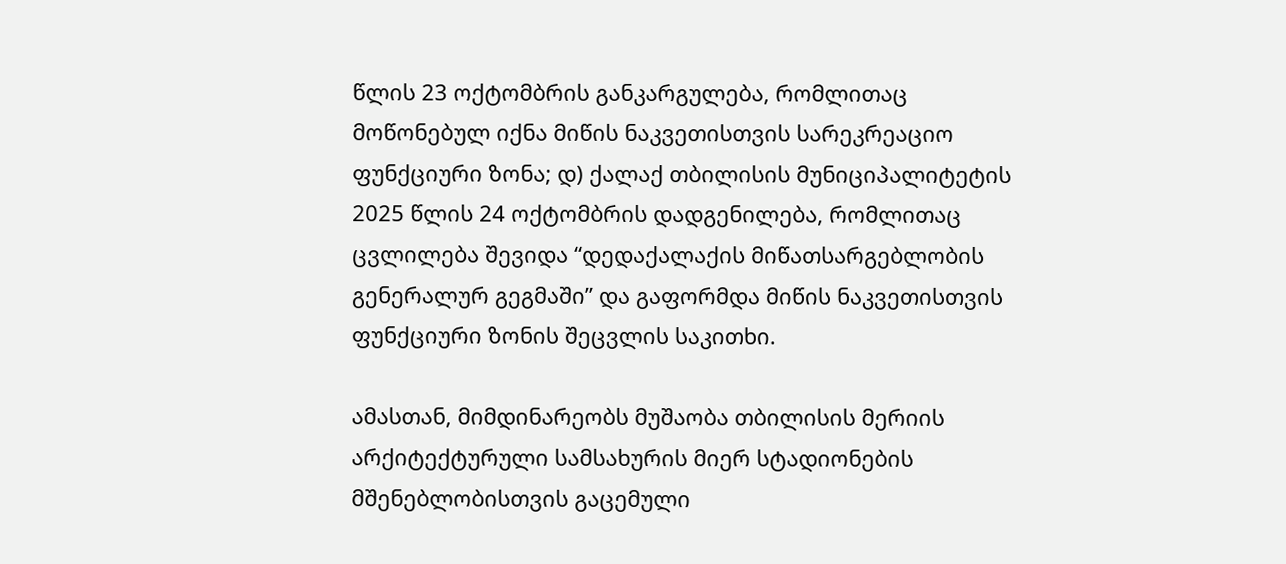წლის 23 ოქტომბრის განკარგულება, რომლითაც მოწონებულ იქნა მიწის ნაკვეთისთვის სარეკრეაციო ფუნქციური ზონა; დ) ქალაქ თბილისის მუნიციპალიტეტის 2025 წლის 24 ოქტომბრის დადგენილება, რომლითაც ცვლილება შევიდა “დედაქალაქის მიწათსარგებლობის გენერალურ გეგმაში” და გაფორმდა მიწის ნაკვეთისთვის ფუნქციური ზონის შეცვლის საკითხი.

ამასთან, მიმდინარეობს მუშაობა თბილისის მერიის არქიტექტურული სამსახურის მიერ სტადიონების მშენებლობისთვის გაცემული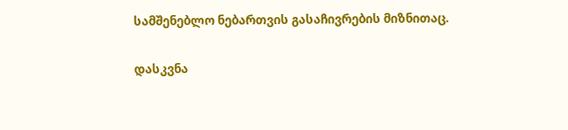სამშენებლო ნებართვის გასაჩივრების მიზნითაც.

დასკვნა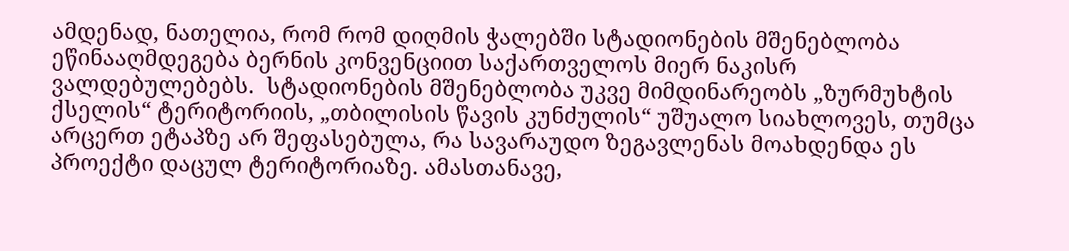ამდენად, ნათელია, რომ რომ დიღმის ჭალებში სტადიონების მშენებლობა ეწინააღმდეგება ბერნის კონვენციით საქართველოს მიერ ნაკისრ ვალდებულებებს.  სტადიონების მშენებლობა უკვე მიმდინარეობს „ზურმუხტის ქსელის“ ტერიტორიის, „თბილისის წავის კუნძულის“ უშუალო სიახლოვეს, თუმცა არცერთ ეტაპზე არ შეფასებულა, რა სავარაუდო ზეგავლენას მოახდენდა ეს პროექტი დაცულ ტერიტორიაზე. ამასთანავე,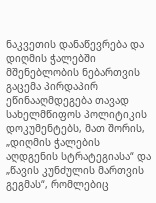ნაკვეთის დანაწევრება და დიღმის ჭალებში მშენებლობის ნებართვის გაცემა პირდაპირ ეწინააღმდეგება თავად სახელმწიფოს პოლიტიკის დოკუმენტებს, მათ შორის, „დიღმის ჭალების აღდგენის სტრატეგიასა“ და „წავის კუნძულის მართვის გეგმას“, რომლებიც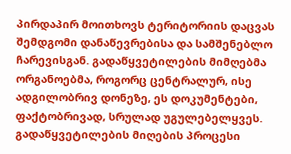პირდაპირ მოითხოვს ტერიტორიის დაცვას შემდგომი დანაწევრებისა და სამშენებლო ჩარევისგან. გადაწყვეტილების მიმღებმა ორგანოებმა, როგორც ცენტრალურ, ისე ადგილობრივ დონეზე, ეს დოკუმენტები, ფაქტობრივად, სრულად უგულებელყვეს. გადაწყვეტილების მიღების პროცესი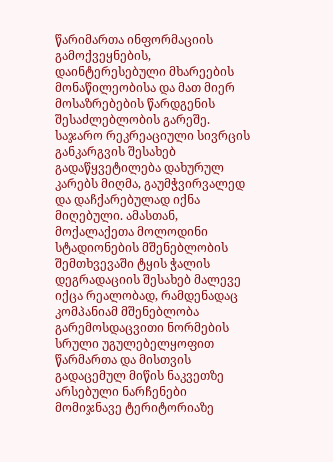წარიმართა ინფორმაციის გამოქვეყნების, დაინტერესებული მხარეების მონაწილეობისა და მათ მიერ მოსაზრებების წარდგენის შესაძლებლობის გარეშე. საჯარო რეკრეაციული სივრცის განკარგვის შესახებ გადაწყვეტილება დახურულ კარებს მიღმა, გაუმჭვირვალედ და დაჩქარებულად იქნა მიღებული. ამასთან, მოქალაქეთა მოლოდინი სტადიონების მშენებლობის შემთხვევაში ტყის ჭალის დეგრადაციის შესახებ მალევე იქცა რეალობად, რამდენადაც კომპანიამ მშენებლობა გარემოსდაცვითი ნორმების სრული უგულებელყოფით წარმართა და მისთვის გადაცემულ მიწის ნაკვეთზე არსებული ნარჩენები მომიჯნავე ტერიტორიაზე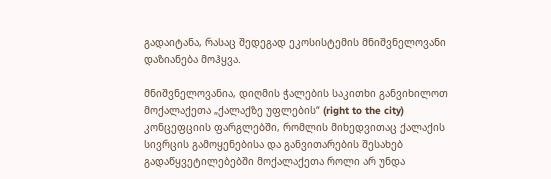გადაიტანა, რასაც შედეგად ეკოსისტემის მნიშვნელოვანი დაზიანება მოჰყვა.

მნიშვნელოვანია, დიღმის ჭალების საკითხი განვიხილოთ მოქალაქეთა „ქალაქზე უფლების“ (right to the city) კონცეფციის ფარგლებში, რომლის მიხედვითაც ქალაქის სივრცის გამოყენებისა და განვითარების შესახებ გადაწყვეტილებებში მოქალაქეთა როლი არ უნდა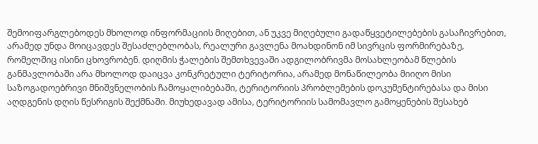შემოიფარგლებოდეს მხოლოდ ინფორმაციის მიღებით, ან უკვე მიღებული გადაწყვეტილებების გასაჩივრებით, არამედ უნდა მოიცავდეს შესაძლებლობას, რეალური გავლენა მოახდინონ იმ სივრცის ფორმირებაზე, რომელშიც ისინი ცხოვრობენ. დიღმის ჭალების შემთხვევაში ადგილობრივმა მოსახლეობამ წლების განმავლობაში არა მხოლოდ დაიცვა კონკრეტული ტერიტორია, არამედ მონაწილეობა მიიღო მისი საზოგადოებრივი მნიშვნელობის ჩამოყალიბებაში, ტერიტორიის პრობლემების დოკუმენტირებასა და მისი აღდგენის დღის წესრიგის შექმნაში. მიუხედავად ამისა, ტერიტორიის სამომავლო გამოყენების შესახებ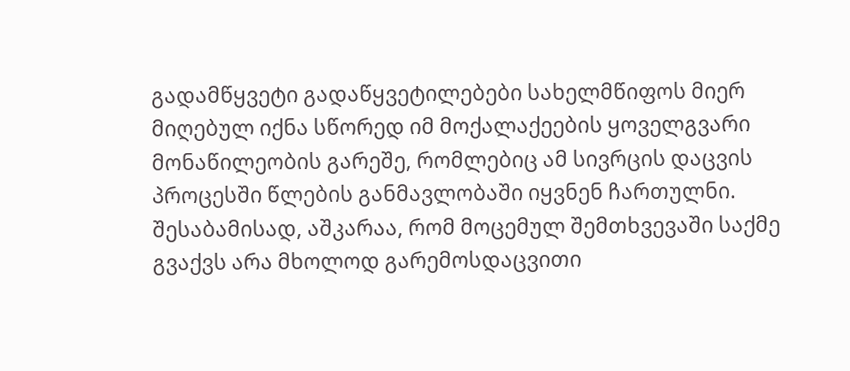გადამწყვეტი გადაწყვეტილებები სახელმწიფოს მიერ მიღებულ იქნა სწორედ იმ მოქალაქეების ყოველგვარი მონაწილეობის გარეშე, რომლებიც ამ სივრცის დაცვის პროცესში წლების განმავლობაში იყვნენ ჩართულნი. შესაბამისად, აშკარაა, რომ მოცემულ შემთხვევაში საქმე გვაქვს არა მხოლოდ გარემოსდაცვითი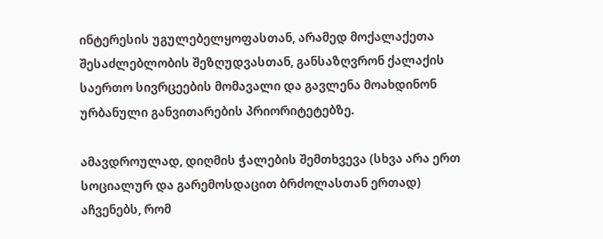ინტერესის უგულებელყოფასთან, არამედ მოქალაქეთა შესაძლებლობის შეზღუდვასთან, განსაზღვრონ ქალაქის საერთო სივრცეების მომავალი და გავლენა მოახდინონ ურბანული განვითარების პრიორიტეტებზე.

ამავდროულად, დიღმის ჭალების შემთხვევა (სხვა არა ერთ სოციალურ და გარემოსდაცით ბრძოლასთან ერთად) აჩვენებს, რომ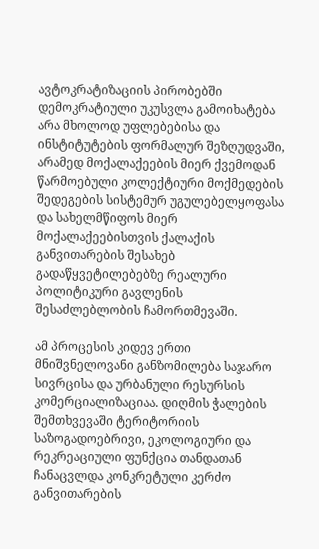ავტოკრატიზაციის პირობებში დემოკრატიული უკუსვლა გამოიხატება არა მხოლოდ უფლებებისა და ინსტიტუტების ფორმალურ შეზღუდვაში, არამედ მოქალაქეების მიერ ქვემოდან წარმოებული კოლექტიური მოქმედების შედეგების სისტემურ უგულებელყოფასა და სახელმწიფოს მიერ მოქალაქეებისთვის ქალაქის განვითარების შესახებ გადაწყვეტილებებზე რეალური პოლიტიკური გავლენის შესაძლებლობის ჩამორთმევაში.

ამ პროცესის კიდევ ერთი მნიშვნელოვანი განზომილება საჯარო სივრცისა და ურბანული რესურსის კომერციალიზაციაა. დიღმის ჭალების შემთხვევაში ტერიტორიის საზოგადოებრივი, ეკოლოგიური და რეკრეაციული ფუნქცია თანდათან ჩანაცვლდა კონკრეტული კერძო განვითარების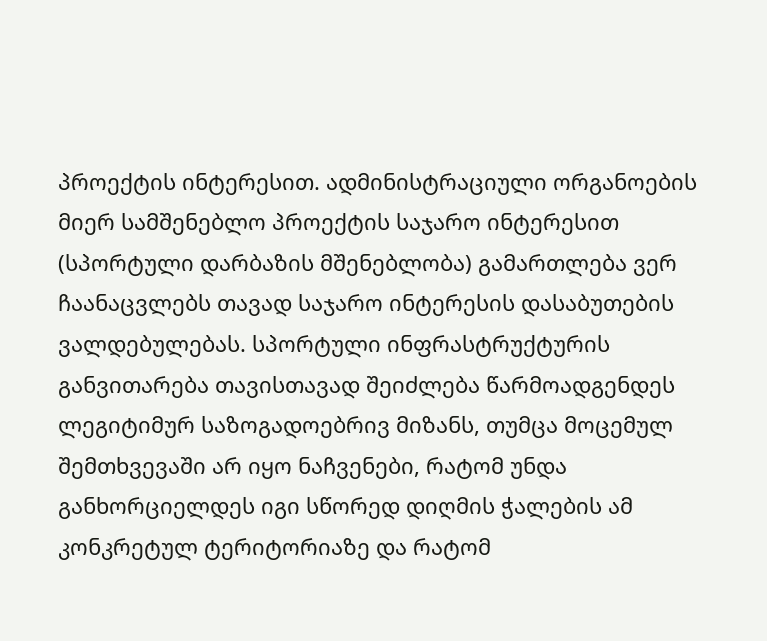პროექტის ინტერესით. ადმინისტრაციული ორგანოების მიერ სამშენებლო პროექტის საჯარო ინტერესით (სპორტული დარბაზის მშენებლობა) გამართლება ვერ ჩაანაცვლებს თავად საჯარო ინტერესის დასაბუთების ვალდებულებას. სპორტული ინფრასტრუქტურის განვითარება თავისთავად შეიძლება წარმოადგენდეს ლეგიტიმურ საზოგადოებრივ მიზანს, თუმცა მოცემულ შემთხვევაში არ იყო ნაჩვენები, რატომ უნდა განხორციელდეს იგი სწორედ დიღმის ჭალების ამ კონკრეტულ ტერიტორიაზე და რატომ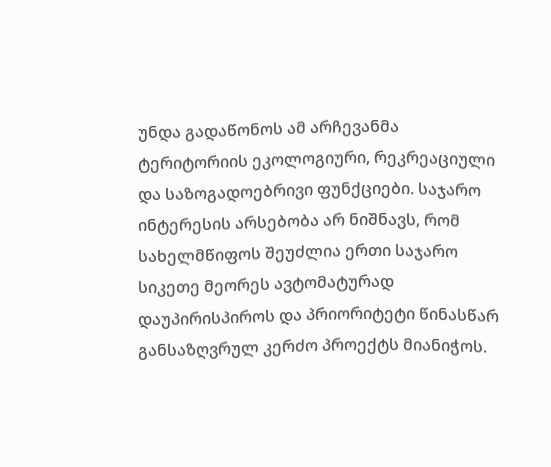უნდა გადაწონოს ამ არჩევანმა ტერიტორიის ეკოლოგიური, რეკრეაციული და საზოგადოებრივი ფუნქციები. საჯარო ინტერესის არსებობა არ ნიშნავს, რომ სახელმწიფოს შეუძლია ერთი საჯარო სიკეთე მეორეს ავტომატურად დაუპირისპიროს და პრიორიტეტი წინასწარ განსაზღვრულ კერძო პროექტს მიანიჭოს.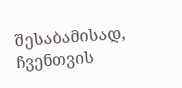შესაბამისად, ჩვენთვის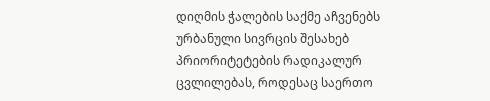დიღმის ჭალების საქმე აჩვენებს ურბანული სივრცის შესახებ პრიორიტეტების რადიკალურ ცვლილებას, როდესაც საერთო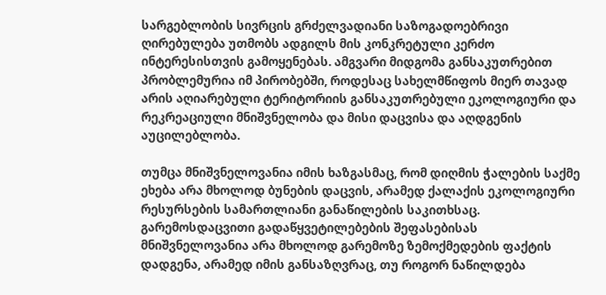სარგებლობის სივრცის გრძელვადიანი საზოგადოებრივი ღირებულება უთმობს ადგილს მის კონკრეტული კერძო ინტერესისთვის გამოყენებას. ამგვარი მიდგომა განსაკუთრებით პრობლემურია იმ პირობებში, როდესაც სახელმწიფოს მიერ თავად არის აღიარებული ტერიტორიის განსაკუთრებული ეკოლოგიური და რეკრეაციული მნიშვნელობა და მისი დაცვისა და აღდგენის აუცილებლობა.

თუმცა მნიშვნელოვანია იმის ხაზგასმაც, რომ დიღმის ჭალების საქმე ეხება არა მხოლოდ ბუნების დაცვის, არამედ ქალაქის ეკოლოგიური რესურსების სამართლიანი განაწილების საკითხსაც. გარემოსდაცვითი გადაწყვეტილებების შეფასებისას მნიშვნელოვანია არა მხოლოდ გარემოზე ზემოქმედების ფაქტის დადგენა, არამედ იმის განსაზღვრაც, თუ როგორ ნაწილდება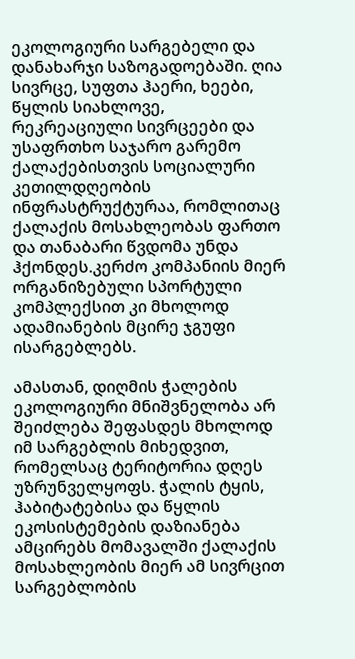ეკოლოგიური სარგებელი და დანახარჯი საზოგადოებაში. ღია სივრცე, სუფთა ჰაერი, ხეები, წყლის სიახლოვე, რეკრეაციული სივრცეები და უსაფრთხო საჯარო გარემო ქალაქებისთვის სოციალური კეთილდღეობის ინფრასტრუქტურაა, რომლითაც ქალაქის მოსახლეობას ფართო და თანაბარი წვდომა უნდა ჰქონდეს.კერძო კომპანიის მიერ ორგანიზებული სპორტული კომპლექსით კი მხოლოდ ადამიანების მცირე ჯგუფი ისარგებლებს.

ამასთან, დიღმის ჭალების ეკოლოგიური მნიშვნელობა არ შეიძლება შეფასდეს მხოლოდ იმ სარგებლის მიხედვით, რომელსაც ტერიტორია დღეს უზრუნველყოფს. ჭალის ტყის, ჰაბიტატებისა და წყლის ეკოსისტემების დაზიანება ამცირებს მომავალში ქალაქის მოსახლეობის მიერ ამ სივრცით სარგებლობის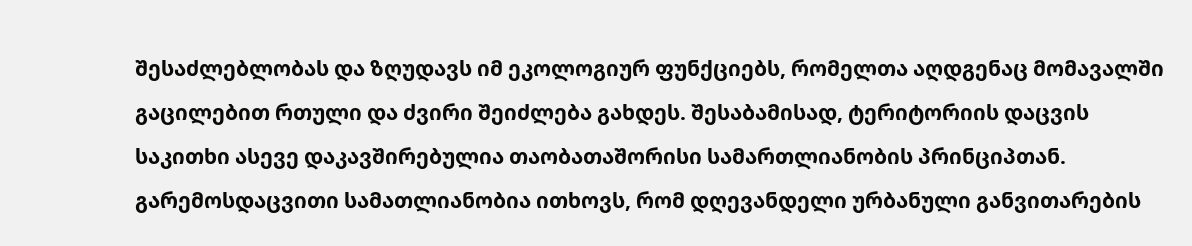შესაძლებლობას და ზღუდავს იმ ეკოლოგიურ ფუნქციებს, რომელთა აღდგენაც მომავალში გაცილებით რთული და ძვირი შეიძლება გახდეს. შესაბამისად, ტერიტორიის დაცვის საკითხი ასევე დაკავშირებულია თაობათაშორისი სამართლიანობის პრინციპთან. გარემოსდაცვითი სამათლიანობია ითხოვს, რომ დღევანდელი ურბანული განვითარების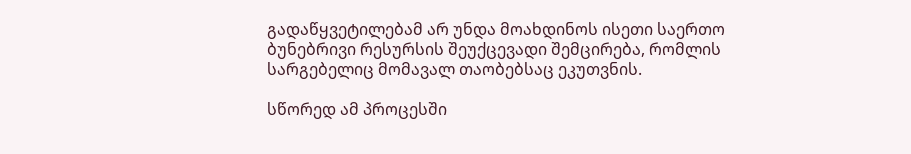გადაწყვეტილებამ არ უნდა მოახდინოს ისეთი საერთო ბუნებრივი რესურსის შეუქცევადი შემცირება, რომლის სარგებელიც მომავალ თაობებსაც ეკუთვნის.

სწორედ ამ პროცესში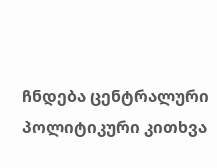ჩნდება ცენტრალური პოლიტიკური კითხვა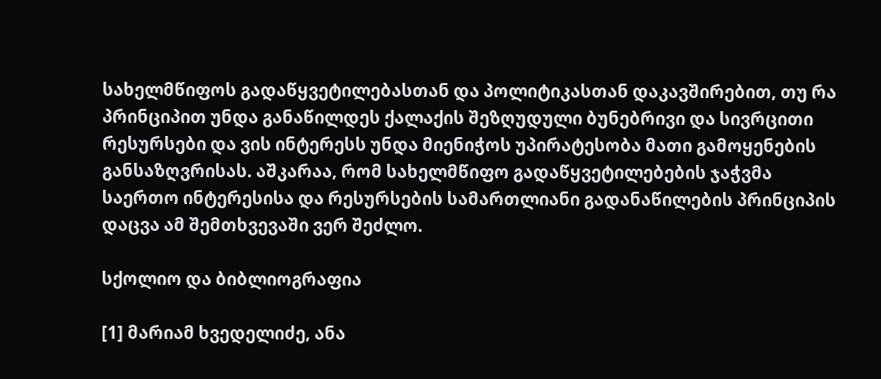სახელმწიფოს გადაწყვეტილებასთან და პოლიტიკასთან დაკავშირებით, თუ რა პრინციპით უნდა განაწილდეს ქალაქის შეზღუდული ბუნებრივი და სივრცითი რესურსები და ვის ინტერესს უნდა მიენიჭოს უპირატესობა მათი გამოყენების განსაზღვრისას. აშკარაა, რომ სახელმწიფო გადაწყვეტილებების ჯაჭვმა საერთო ინტერესისა და რესურსების სამართლიანი გადანაწილების პრინციპის დაცვა ამ შემთხვევაში ვერ შეძლო.

სქოლიო და ბიბლიოგრაფია

[1] მარიამ ხვედელიძე, ანა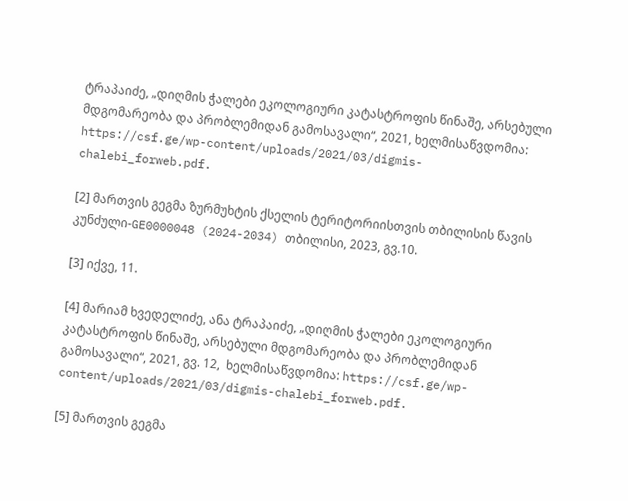ტრაპაიძე, „დიღმის ჭალები ეკოლოგიური კატასტროფის წინაშე, არსებული მდგომარეობა და პრობლემიდან გამოსავალი“, 2021, ხელმისაწვდომია: https://csf.ge/wp-content/uploads/2021/03/digmis-chalebi_forweb.pdf.

[2] მართვის გეგმა ზურმუხტის ქსელის ტერიტორიისთვის თბილისის წავის კუნძული-GE0000048 (2024-2034) თბილისი, 2023, გვ.10.

[3] იქვე, 11.

[4] მარიამ ხვედელიძე, ანა ტრაპაიძე, „დიღმის ჭალები ეკოლოგიური კატასტროფის წინაშე, არსებული მდგომარეობა და პრობლემიდან გამოსავალი“, 2021, გვ. 12,  ხელმისაწვდომია: https://csf.ge/wp-content/uploads/2021/03/digmis-chalebi_forweb.pdf.

[5] მართვის გეგმა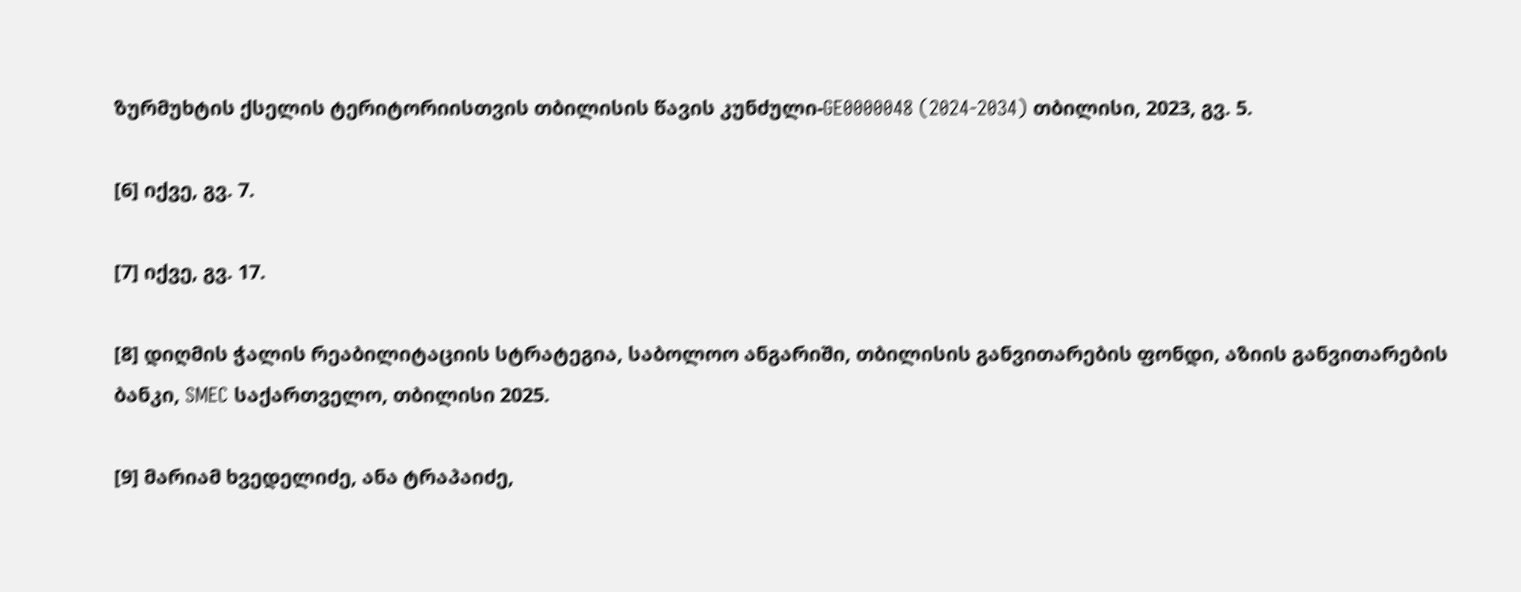ზურმუხტის ქსელის ტერიტორიისთვის თბილისის წავის კუნძული-GE0000048 (2024-2034) თბილისი, 2023, გვ. 5.

[6] იქვე, გვ. 7.

[7] იქვე, გვ. 17.

[8] დიღმის ჭალის რეაბილიტაციის სტრატეგია, საბოლოო ანგარიში, თბილისის განვითარების ფონდი, აზიის განვითარების ბანკი, SMEC საქართველო, თბილისი 2025.

[9] მარიამ ხვედელიძე, ანა ტრაპაიძე,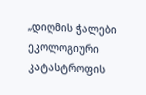„დიღმის ჭალები ეკოლოგიური კატასტროფის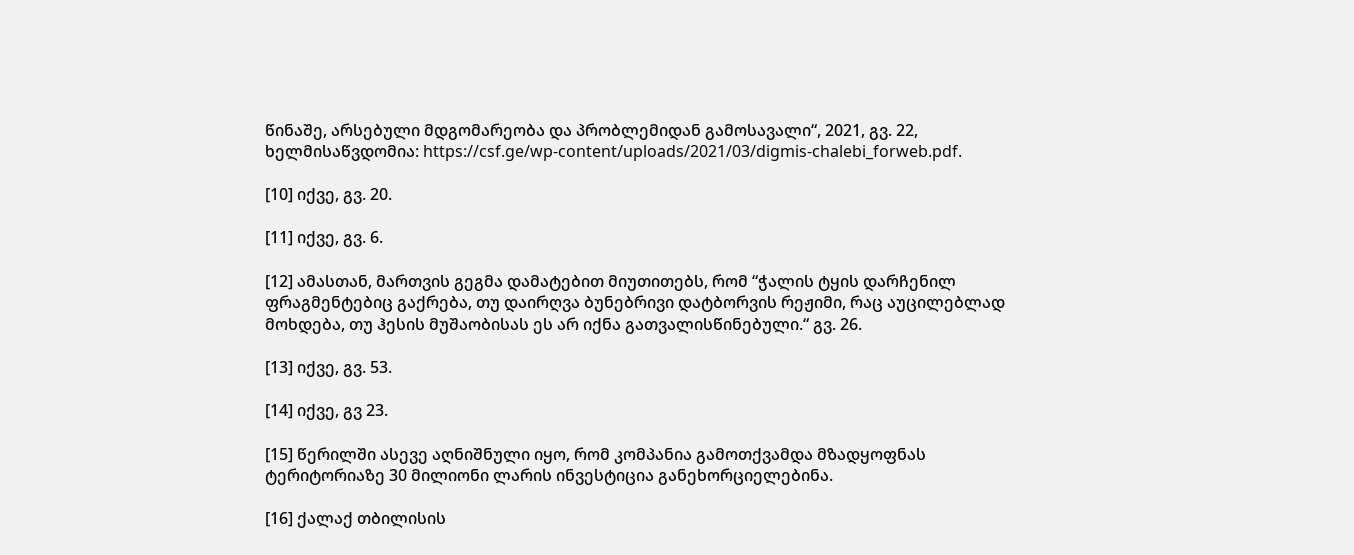წინაშე, არსებული მდგომარეობა და პრობლემიდან გამოსავალი“, 2021, გვ. 22,  ხელმისაწვდომია: https://csf.ge/wp-content/uploads/2021/03/digmis-chalebi_forweb.pdf.

[10] იქვე, გვ. 20.

[11] იქვე, გვ. 6.

[12] ამასთან, მართვის გეგმა დამატებით მიუთითებს, რომ “ჭალის ტყის დარჩენილ ფრაგმენტებიც გაქრება, თუ დაირღვა ბუნებრივი დატბორვის რეჟიმი, რაც აუცილებლად მოხდება, თუ ჰესის მუშაობისას ეს არ იქნა გათვალისწინებული.“ გვ. 26.

[13] იქვე, გვ. 53.

[14] იქვე, გვ 23.

[15] წერილში ასევე აღნიშნული იყო, რომ კომპანია გამოთქვამდა მზადყოფნას ტერიტორიაზე 30 მილიონი ლარის ინვესტიცია განეხორციელებინა.

[16] ქალაქ თბილისის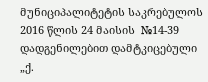მუნიციპალიტეტის საკრებულოს 2016 წლის 24 მაისის  №14-39 დადგენილებით დამტკიცებული „ქ.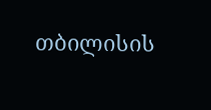თბილისის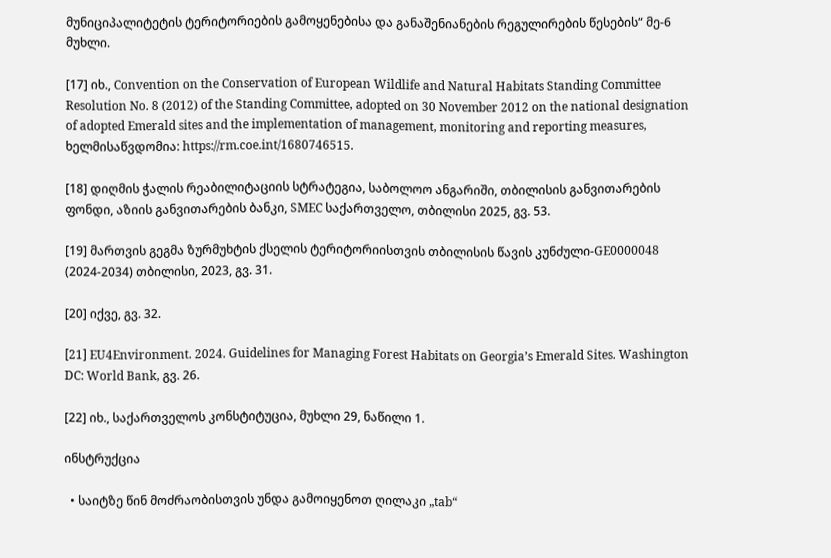მუნიციპალიტეტის ტერიტორიების გამოყენებისა და განაშენიანების რეგულირების წესების“ მე-6 მუხლი.

[17] იხ., Convention on the Conservation of European Wildlife and Natural Habitats Standing Committee Resolution No. 8 (2012) of the Standing Committee, adopted on 30 November 2012 on the national designation of adopted Emerald sites and the implementation of management, monitoring and reporting measures, ხელმისაწვდომია: https://rm.coe.int/1680746515.

[18] დიღმის ჭალის რეაბილიტაციის სტრატეგია, საბოლოო ანგარიში, თბილისის განვითარების ფონდი, აზიის განვითარების ბანკი, SMEC საქართველო, თბილისი 2025, გვ. 53.

[19] მართვის გეგმა ზურმუხტის ქსელის ტერიტორიისთვის თბილისის წავის კუნძული-GE0000048 (2024-2034) თბილისი, 2023, გვ. 31.

[20] იქვე, გვ. 32.

[21] EU4Environment. 2024. Guidelines for Managing Forest Habitats on Georgia’s Emerald Sites. Washington DC: World Bank, გვ. 26.

[22] იხ., საქართველოს კონსტიტუცია, მუხლი 29, ნაწილი 1.

ინსტრუქცია

  • საიტზე წინ მოძრაობისთვის უნდა გამოიყენოთ ღილაკი „tab“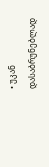• უკან დასაბრუნებლად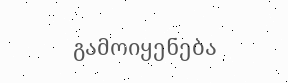გამოიყენება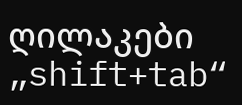ღილაკები „shift+tab“